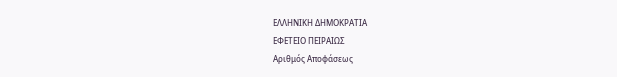ΕΛΛΗΝΙΚΗ ΔΗΜΟΚΡΑΤΙΑ
ΕΦΕΤΕΙΟ ΠΕΙΡΑΙΩΣ
Αριθμός Αποφάσεως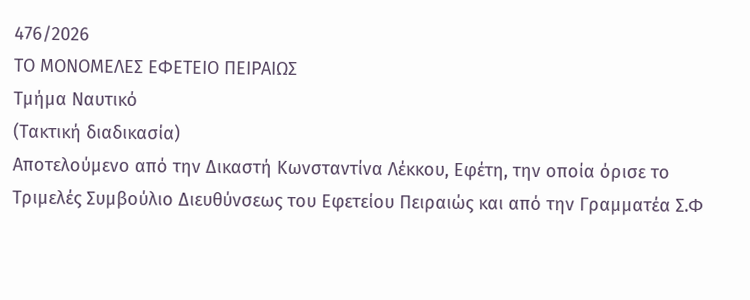476/2026
ΤΟ ΜΟΝΟΜΕΛΕΣ ΕΦΕΤΕΙΟ ΠΕΙΡΑΙΩΣ
Τμήμα Ναυτικό
(Τακτική διαδικασία)
Αποτελούμενο από την Δικαστή Κωνσταντίνα Λέκκου, Εφέτη, την οποία όρισε το Τριμελές Συμβούλιο Διευθύνσεως του Εφετείου Πειραιώς και από την Γραμματέα Σ.Φ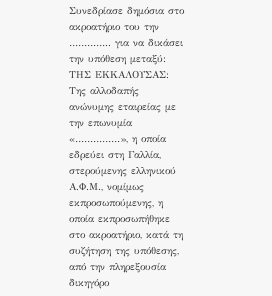Συνεδρίασε δημόσια στο ακροατήριο του την ………….. για να δικάσει την υπόθεση μεταξύ:
ΤΗΣ ΕΚΚΑΛΟΥΣΑΣ: Της αλλοδαπής ανώνυμης εταιρείας με την επωνυμία «……………», η οποία εδρεύει στη Γαλλία, στερούμενης ελληνικού Α.Φ.Μ., νομίμως εκπροσωπούμενης, η οποία εκπροσωπήθηκε στο ακροατήριο, κατά τη συζήτηση της υπόθεσης, από την πληρεξουσία δικηγόρο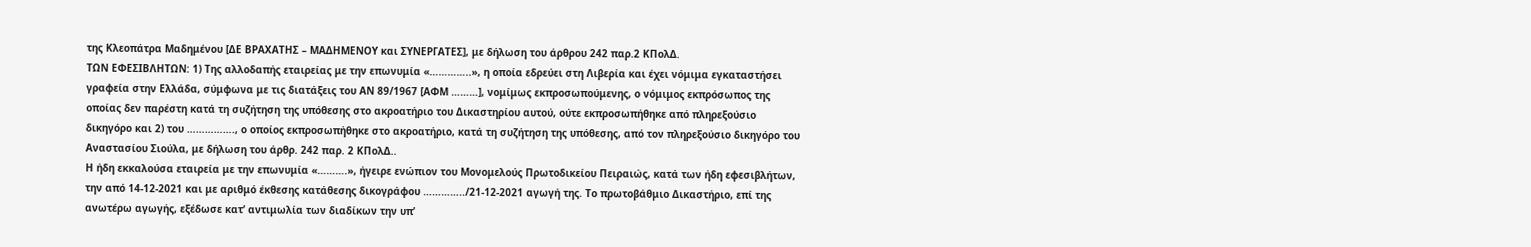της Κλεοπάτρα Μαδημένου [ΔΕ ΒΡΑΧΑΤΗΣ – ΜΑΔΗΜΕΝΟΥ και ΣΥΝΕΡΓΑΤΕΣ], με δήλωση του άρθρου 242 παρ.2 ΚΠολΔ.
ΤΩΝ ΕΦΕΣΙΒΛΗΤΩΝ: 1) Της αλλοδαπής εταιρείας με την επωνυμία «…………..», η οποία εδρεύει στη Λιβερία και έχει νόμιμα εγκαταστήσει γραφεία στην Ελλάδα, σύμφωνα με τις διατάξεις του ΑΝ 89/1967 [ΑΦΜ ………], νομίμως εκπροσωπούμενης, ο νόμιμος εκπρόσωπος της οποίας δεν παρέστη κατά τη συζήτηση της υπόθεσης στο ακροατήριο του Δικαστηρίου αυτού, ούτε εκπροσωπήθηκε από πληρεξούσιο δικηγόρο και 2) του ……………., ο οποίος εκπροσωπήθηκε στο ακροατήριο, κατά τη συζήτηση της υπόθεσης, από τον πληρεξούσιο δικηγόρο του Αναστασίου Σιούλα, με δήλωση του άρθρ. 242 παρ. 2 ΚΠολΔ..
Η ήδη εκκαλούσα εταιρεία με την επωνυμία «……….», ήγειρε ενώπιον του Μονομελούς Πρωτοδικείου Πειραιώς, κατά των ήδη εφεσιβλήτων, την από 14-12-2021 και με αριθμό έκθεσης κατάθεσης δικογράφου …………../21-12-2021 αγωγή της. Το πρωτοβάθμιο Δικαστήριο, επί της ανωτέρω αγωγής, εξέδωσε κατ’ αντιμωλία των διαδίκων την υπ’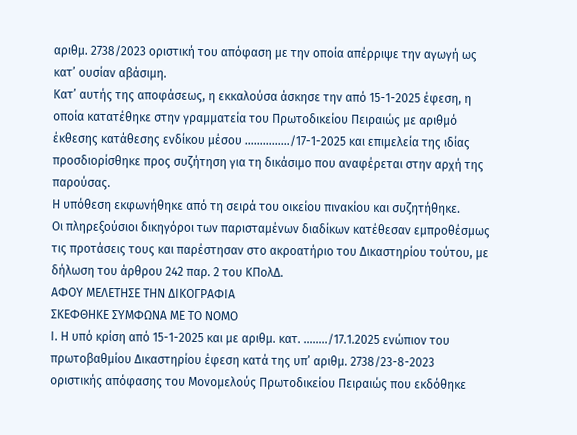αριθμ. 2738/2023 οριστική του απόφαση με την οποία απέρριψε την αγωγή ως κατ’ ουσίαν αβάσιμη.
Κατ’ αυτής της αποφάσεως, η εκκαλούσα άσκησε την από 15-1-2025 έφεση, η οποία κατατέθηκε στην γραμματεία του Πρωτοδικείου Πειραιώς με αριθμό έκθεσης κατάθεσης ενδίκου μέσου ……………/17-1-2025 και επιμελεία της ιδίας προσδιορίσθηκε προς συζήτηση για τη δικάσιμο που αναφέρεται στην αρχή της παρούσας.
Η υπόθεση εκφωνήθηκε από τη σειρά του οικείου πινακίου και συζητήθηκε.
Οι πληρεξούσιοι δικηγόροι των παρισταμένων διαδίκων κατέθεσαν εμπροθέσμως τις προτάσεις τους και παρέστησαν στο ακροατήριο του Δικαστηρίου τούτου, με δήλωση του άρθρου 242 παρ. 2 του ΚΠολΔ.
ΑΦΟΥ ΜΕΛΕΤΗΣΕ ΤΗΝ ΔΙΚΟΓΡΑΦΙΑ
ΣΚΕΦΘΗΚΕ ΣΥΜΦΩΝΑ ΜΕ ΤΟ ΝΟΜΟ
Ι. Η υπό κρίση από 15-1-2025 και με αριθμ. κατ. ……../17.1.2025 ενώπιον του πρωτοβαθμίου Δικαστηρίου έφεση κατά της υπ’ αριθμ. 2738/23-8-2023 οριστικής απόφασης του Μονομελούς Πρωτοδικείου Πειραιώς που εκδόθηκε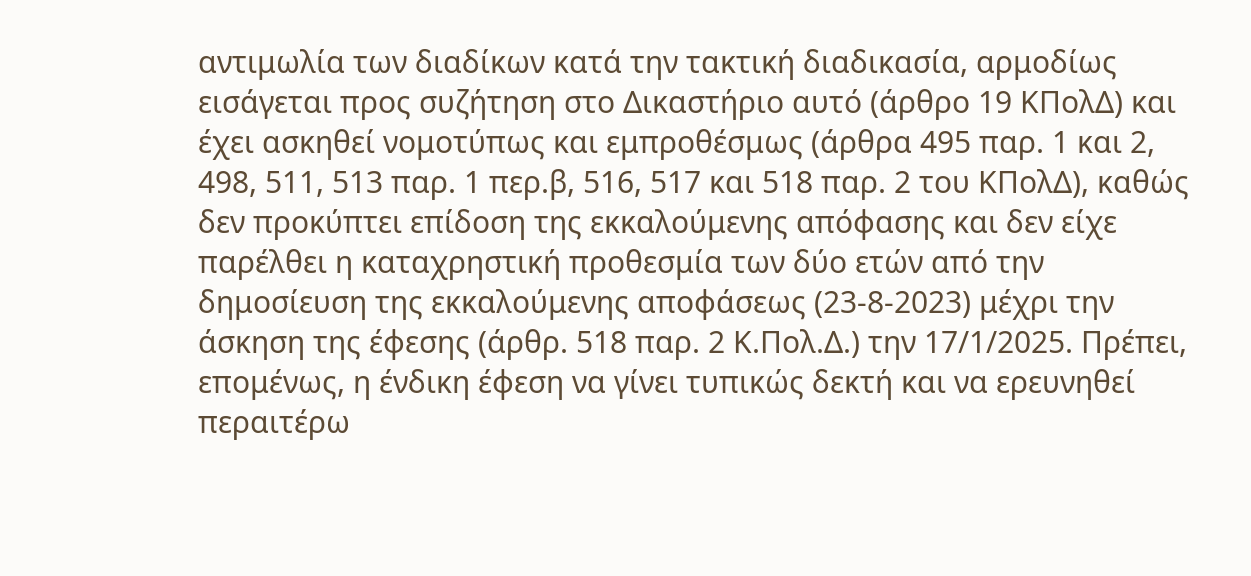αντιμωλία των διαδίκων κατά την τακτική διαδικασία, αρμοδίως εισάγεται προς συζήτηση στο Δικαστήριο αυτό (άρθρο 19 ΚΠολΔ) και έχει ασκηθεί νομοτύπως και εμπροθέσμως (άρθρα 495 παρ. 1 και 2, 498, 511, 513 παρ. 1 περ.β, 516, 517 και 518 παρ. 2 του ΚΠολΔ), καθώς δεν προκύπτει επίδοση της εκκαλούμενης απόφασης και δεν είχε παρέλθει η καταχρηστική προθεσμία των δύο ετών από την δημοσίευση της εκκαλούμενης αποφάσεως (23-8-2023) μέχρι την άσκηση της έφεσης (άρθρ. 518 παρ. 2 Κ.Πολ.Δ.) την 17/1/2025. Πρέπει, επομένως, η ένδικη έφεση να γίνει τυπικώς δεκτή και να ερευνηθεί περαιτέρω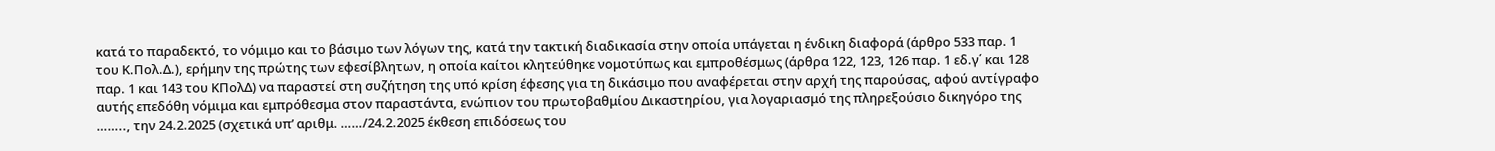κατά το παραδεκτό, το νόμιμο και το βάσιμο των λόγων της, κατά την τακτική διαδικασία στην οποία υπάγεται η ένδικη διαφορά (άρθρο 533 παρ. 1 του Κ.Πολ.Δ.), ερήμην της πρώτης των εφεσίβλητων, η οποία καίτοι κλητεύθηκε νομοτύπως και εμπροθέσμως (άρθρα 122, 123, 126 παρ. 1 εδ.γ΄ και 128 παρ. 1 και 143 του ΚΠολΔ) να παραστεί στη συζήτηση της υπό κρίση έφεσης για τη δικάσιμο που αναφέρεται στην αρχή της παρούσας, αφού αντίγραφο αυτής επεδόθη νόμιμα και εμπρόθεσμα στον παραστάντα, ενώπιον του πρωτοβαθμίου Δικαστηρίου, για λογαριασμό της πληρεξούσιο δικηγόρο της …….., την 24.2.2025 (σχετικά υπ’ αριθμ. ……/24.2.2025 έκθεση επιδόσεως του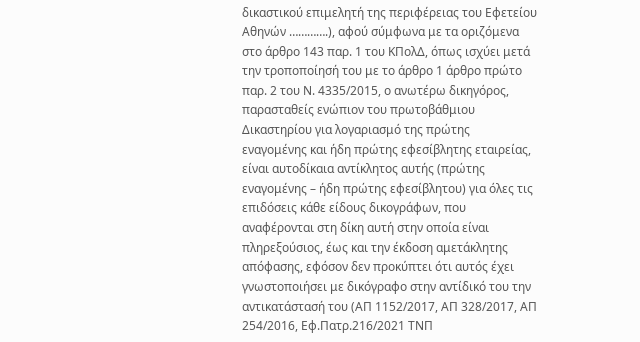δικαστικού επιμελητή της περιφέρειας του Εφετείου Αθηνών ………….), αφού σύμφωνα με τα οριζόμενα στο άρθρο 143 παρ. 1 του ΚΠολΔ, όπως ισχύει μετά την τροποποίησή του με το άρθρο 1 άρθρο πρώτο παρ. 2 του Ν. 4335/2015, ο ανωτέρω δικηγόρος, παρασταθείς ενώπιον του πρωτοβάθμιου Δικαστηρίου για λογαριασμό της πρώτης εναγομένης και ήδη πρώτης εφεσίβλητης εταιρείας, είναι αυτοδίκαια αντίκλητος αυτής (πρώτης εναγομένης – ήδη πρώτης εφεσίβλητου) για όλες τις επιδόσεις κάθε είδους δικογράφων, που αναφέρονται στη δίκη αυτή στην οποία είναι πληρεξούσιος, έως και την έκδοση αμετάκλητης απόφασης, εφόσον δεν προκύπτει ότι αυτός έχει γνωστοποιήσει με δικόγραφο στην αντίδικό του την αντικατάστασή του (ΑΠ 1152/2017, ΑΠ 328/2017, ΑΠ 254/2016, Εφ.Πατρ.216/2021 ΤΝΠ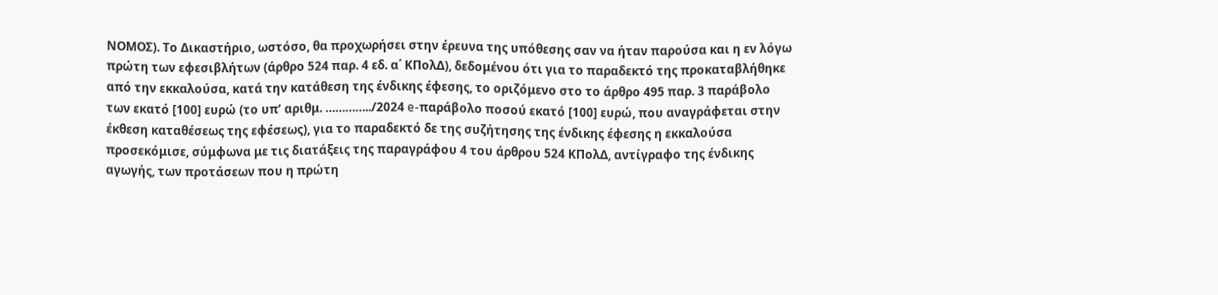ΝΟΜΟΣ). Το Δικαστήριο, ωστόσο, θα προχωρήσει στην έρευνα της υπόθεσης σαν να ήταν παρούσα και η εν λόγω πρώτη των εφεσιβλήτων (άρθρο 524 παρ. 4 εδ. α΄ ΚΠολΔ), δεδομένου ότι για το παραδεκτό της προκαταβλήθηκε από την εκκαλούσα, κατά την κατάθεση της ένδικης έφεσης, το οριζόμενο στο το άρθρο 495 παρ. 3 παράβολο των εκατό [100] ευρώ (το υπ’ αριθμ. …………../2024 e-παράβολο ποσού εκατό [100] ευρώ, που αναγράφεται στην έκθεση καταθέσεως της εφέσεως), για το παραδεκτό δε της συζήτησης της ένδικης έφεσης η εκκαλούσα προσεκόμισε, σύμφωνα με τις διατάξεις της παραγράφου 4 του άρθρου 524 ΚΠολΔ, αντίγραφο της ένδικης αγωγής, των προτάσεων που η πρώτη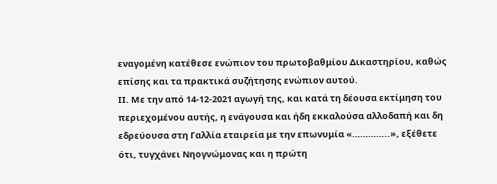εναγομένη κατέθεσε ενώπιον του πρωτοβαθμίου Δικαστηρίου, καθώς επίσης και τα πρακτικά συζήτησης ενώπιον αυτού.
ΙΙ. Με την από 14-12-2021 αγωγή της, και κατά τη δέουσα εκτίμηση του περιεχομένου αυτής, η ενάγουσα και ήδη εκκαλούσα αλλοδαπή και δη εδρεύουσα στη Γαλλία εταιρεία με την επωνυμία «…………..», εξέθετε ότι, τυγχάνει Νηογνώμονας και η πρώτη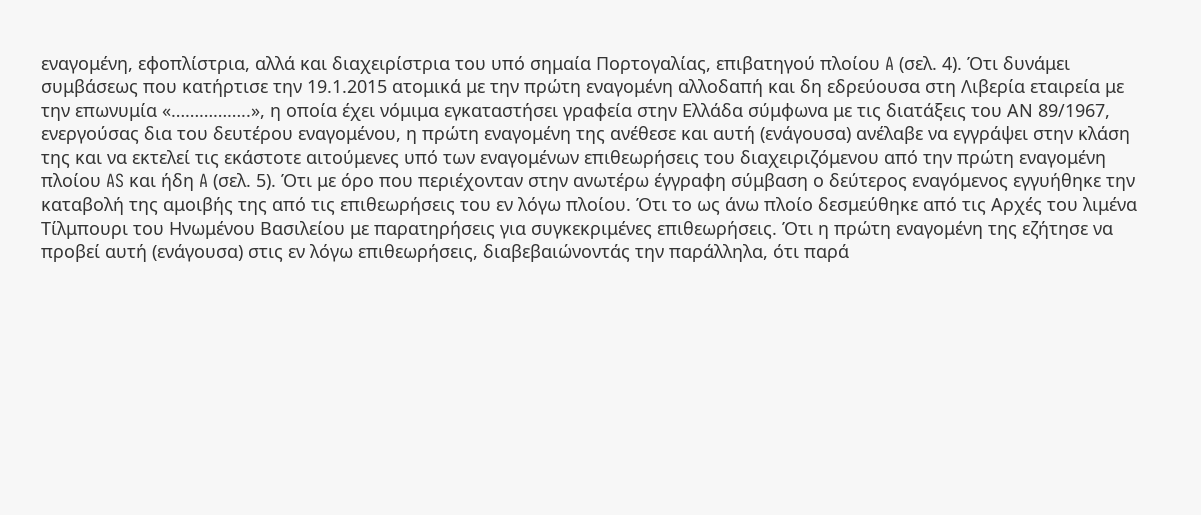εναγομένη, εφοπλίστρια, αλλά και διαχειρίστρια του υπό σημαία Πορτογαλίας, επιβατηγού πλοίου A (σελ. 4). Ότι δυνάμει συμβάσεως που κατήρτισε την 19.1.2015 ατομικά με την πρώτη εναγομένη αλλοδαπή και δη εδρεύουσα στη Λιβερία εταιρεία με την επωνυμία «……………..», η οποία έχει νόμιμα εγκαταστήσει γραφεία στην Ελλάδα σύμφωνα με τις διατάξεις του ΑΝ 89/1967, ενεργούσας δια του δευτέρου εναγομένου, η πρώτη εναγομένη της ανέθεσε και αυτή (ενάγουσα) ανέλαβε να εγγράψει στην κλάση της και να εκτελεί τις εκάστοτε αιτούμενες υπό των εναγομένων επιθεωρήσεις του διαχειριζόμενου από την πρώτη εναγομένη πλοίου AS και ήδη A (σελ. 5). Ότι με όρο που περιέχονταν στην ανωτέρω έγγραφη σύμβαση ο δεύτερος εναγόμενος εγγυήθηκε την καταβολή της αμοιβής της από τις επιθεωρήσεις του εν λόγω πλοίου. Ότι το ως άνω πλοίο δεσμεύθηκε από τις Αρχές του λιμένα Τίλμπουρι του Ηνωμένου Βασιλείου με παρατηρήσεις για συγκεκριμένες επιθεωρήσεις. Ότι η πρώτη εναγομένη της εζήτησε να προβεί αυτή (ενάγουσα) στις εν λόγω επιθεωρήσεις, διαβεβαιώνοντάς την παράλληλα, ότι παρά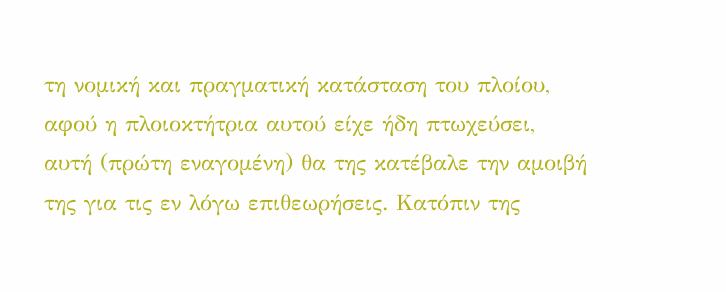τη νομική και πραγματική κατάσταση του πλοίου, αφού η πλοιοκτήτρια αυτού είχε ήδη πτωχεύσει, αυτή (πρώτη εναγομένη) θα της κατέβαλε την αμοιβή της για τις εν λόγω επιθεωρήσεις. Κατόπιν της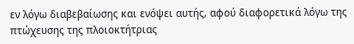εν λόγω διαβεβαίωσης και ενόψει αυτής, αφού διαφορετικά λόγω της πτώχευσης της πλοιοκτήτριας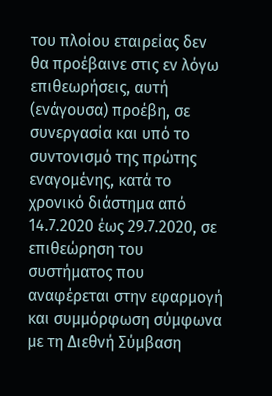του πλοίου εταιρείας δεν θα προέβαινε στις εν λόγω επιθεωρήσεις, αυτή (ενάγουσα) προέβη, σε συνεργασία και υπό το συντονισμό της πρώτης εναγομένης, κατά το χρονικό διάστημα από 14.7.2020 έως 29.7.2020, σε επιθεώρηση του συστήματος που αναφέρεται στην εφαρμογή και συμμόρφωση σύμφωνα με τη Διεθνή Σύμβαση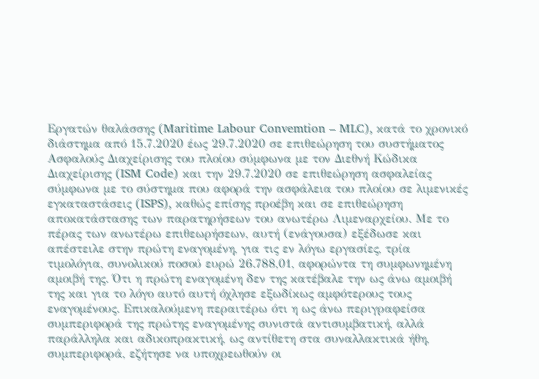Εργατών θαλάσσης (Maritime Labour Convemtion – MLC), κατά το χρονικό διάστημα από 15.7.2020 έως 29.7.2020 σε επιθεώρηση του συστήματος Ασφαλούς Διαχείρισης του πλοίου σύμφωνα με τον Διεθνή Κώδικα Διαχείρισης (ISM Code) και την 29.7.2020 σε επιθεώρηση ασφαλείας σύμφωνα με το σύστημα που αφορά την ασφάλεια του πλοίου σε λιμενικές εγκαταστάσεις (ISPS), καθώς επίσης προέβη και σε επιθεώρηση αποκατάστασης των παρατηρήσεων του ανωτέρω Λιμεναρχείου. Με το πέρας των ανωτέρω επιθεωρήσεων, αυτή (ενάγουσα) εξέδωσε και απέστειλε στην πρώτη εναγομένη, για τις εν λόγω εργασίες, τρία τιμολόγια, συνολικού ποσού ευρώ 26.788,01, αφορώντα τη συμφωνημένη αμοιβή της. Ότι η πρώτη εναγομένη δεν της κατέβαλε την ως άνω αμοιβή της και για το λόγο αυτό αυτή όχλησε εξωδίκως αμφότερους τους εναγομένους. Επικαλούμενη περαιτέρω ότι η ως άνω περιγραφείσα συμπεριφορά της πρώτης εναγομένης συνιστά αντισυμβατική, αλλά παράλληλα και αδικοπρακτική, ως αντίθετη στα συναλλακτικά ήθη, συμπεριφορά, εζήτησε να υποχρεωθούν οι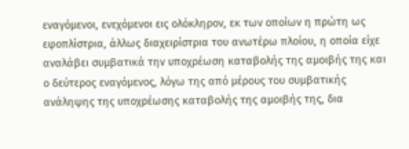εναγόμενοι, ενεχόμενοι εις ολόκληρον, εκ των οποίων η πρώτη ως εφοπλίστρια, άλλως διαχειρίστρια του ανωτέρω πλοίου, η οποία είχε αναλάβει συμβατικά την υποχρέωση καταβολής της αμοιβής της και ο δεύτερος εναγόμενος, λόγω της από μέρους του συμβατικής ανάληψης της υποχρέωσης καταβολής της αμοιβής της, δια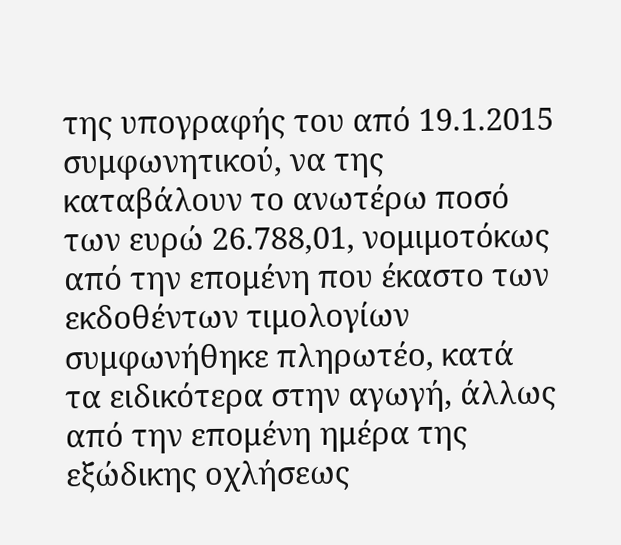της υπογραφής του από 19.1.2015 συμφωνητικού, να της καταβάλουν το ανωτέρω ποσό των ευρώ 26.788,01, νομιμοτόκως από την επομένη που έκαστο των εκδοθέντων τιμολογίων συμφωνήθηκε πληρωτέο, κατά τα ειδικότερα στην αγωγή, άλλως από την επομένη ημέρα της εξώδικης οχλήσεως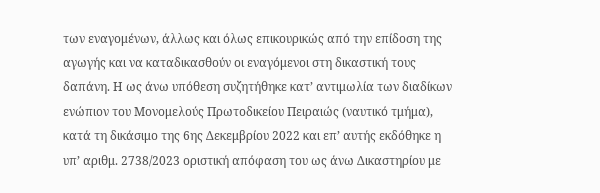των εναγομένων, άλλως και όλως επικουρικώς από την επίδοση της αγωγής και να καταδικασθούν οι εναγόμενοι στη δικαστική τους δαπάνη. Η ως άνω υπόθεση συζητήθηκε κατ’ αντιμωλία των διαδίκων ενώπιον του Μονομελούς Πρωτοδικείου Πειραιώς (ναυτικό τμήμα), κατά τη δικάσιμο της 6ης Δεκεμβρίου 2022 και επ’ αυτής εκδόθηκε η υπ’ αριθμ. 2738/2023 οριστική απόφαση του ως άνω Δικαστηρίου με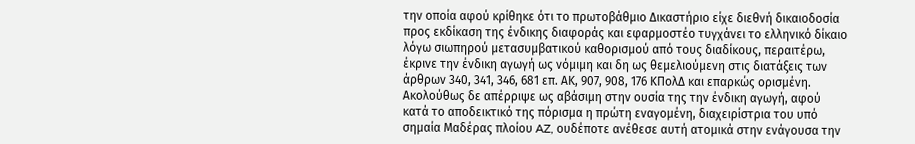την οποία αφού κρίθηκε ότι το πρωτοβάθμιο Δικαστήριο είχε διεθνή δικαιοδοσία προς εκδίκαση της ένδικης διαφοράς και εφαρμοστέο τυγχάνει το ελληνικό δίκαιο λόγω σιωπηρού μετασυμβατικού καθορισμού από τους διαδίκους, περαιτέρω, έκρινε την ένδικη αγωγή ως νόμιμη και δη ως θεμελιούμενη στις διατάξεις των άρθρων 340, 341, 346, 681 επ. ΑΚ, 907, 908, 176 ΚΠολΔ και επαρκώς ορισμένη. Ακολούθως δε απέρριψε ως αβάσιμη στην ουσία της την ένδικη αγωγή, αφού κατά το αποδεικτικό της πόρισμα η πρώτη εναγομένη, διαχειρίστρια του υπό σημαία Μαδέρας πλοίου AZ, ουδέποτε ανέθεσε αυτή ατομικά στην ενάγουσα την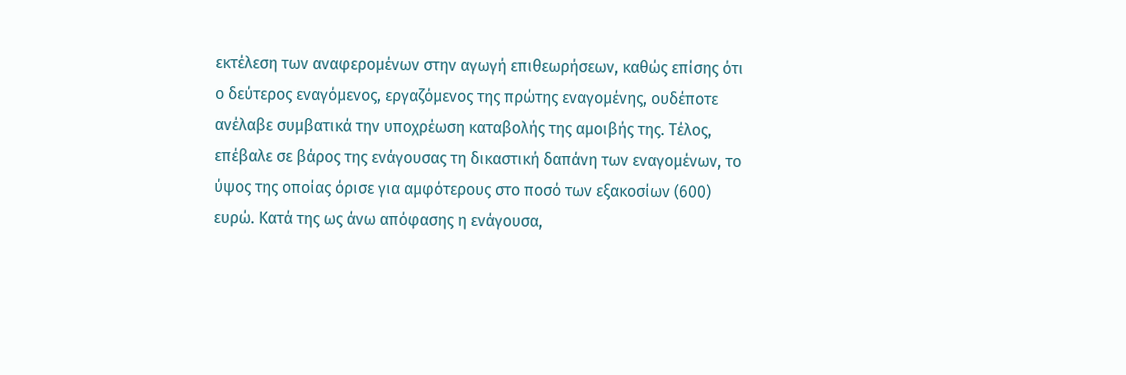εκτέλεση των αναφερομένων στην αγωγή επιθεωρήσεων, καθώς επίσης ότι ο δεύτερος εναγόμενος, εργαζόμενος της πρώτης εναγομένης, ουδέποτε ανέλαβε συμβατικά την υποχρέωση καταβολής της αμοιβής της. Τέλος, επέβαλε σε βάρος της ενάγουσας τη δικαστική δαπάνη των εναγομένων, το ύψος της οποίας όρισε για αμφότερους στο ποσό των εξακοσίων (600) ευρώ. Κατά της ως άνω απόφασης η ενάγουσα,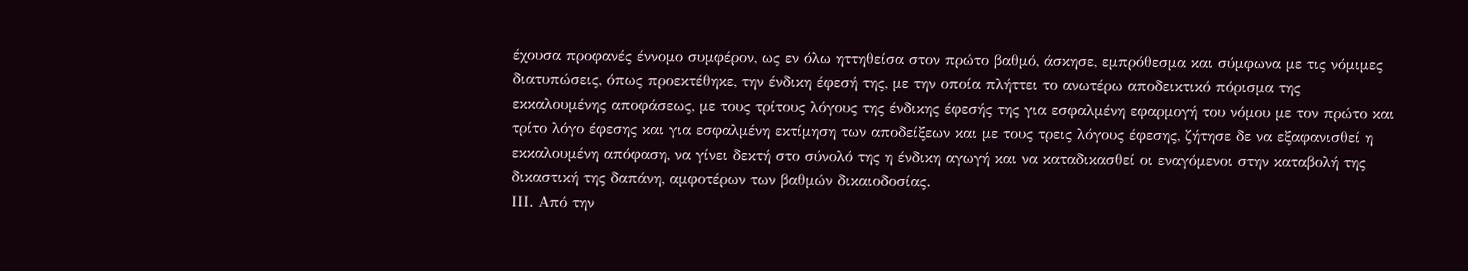έχουσα προφανές έννομο συμφέρον, ως εν όλω ηττηθείσα στον πρώτο βαθμό, άσκησε, εμπρόθεσμα και σύμφωνα με τις νόμιμες διατυπώσεις, όπως προεκτέθηκε, την ένδικη έφεσή της, με την οποία πλήττει το ανωτέρω αποδεικτικό πόρισμα της εκκαλουμένης αποφάσεως, με τους τρίτους λόγους της ένδικης έφεσής της για εσφαλμένη εφαρμογή του νόμου με τον πρώτο και τρίτο λόγο έφεσης και για εσφαλμένη εκτίμηση των αποδείξεων και με τους τρεις λόγους έφεσης, ζήτησε δε να εξαφανισθεί η εκκαλουμένη απόφαση, να γίνει δεκτή στο σύνολό της η ένδικη αγωγή και να καταδικασθεί οι εναγόμενοι στην καταβολή της δικαστική της δαπάνη, αμφοτέρων των βαθμών δικαιοδοσίας.
ΙΙΙ. Από την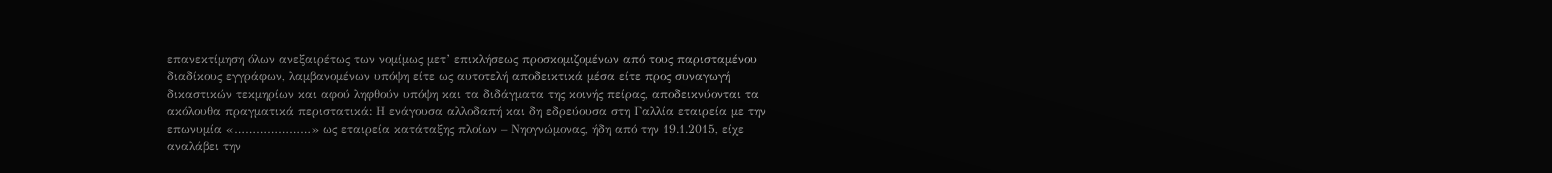επανεκτίμηση όλων ανεξαιρέτως των νομίμως μετ’ επικλήσεως προσκομιζομένων από τους παρισταμένου διαδίκους εγγράφων, λαμβανομένων υπόψη είτε ως αυτοτελή αποδεικτικά μέσα είτε προς συναγωγή δικαστικών τεκμηρίων και αφού ληφθούν υπόψη και τα διδάγματα της κοινής πείρας, αποδεικνύονται τα ακόλουθα πραγματικά περιστατικά: Η ενάγουσα αλλοδαπή και δη εδρεύουσα στη Γαλλία εταιρεία με την επωνυμία «…………………» ως εταιρεία κατάταξης πλοίων – Νηογνώμονας, ήδη από την 19.1.2015, είχε αναλάβει την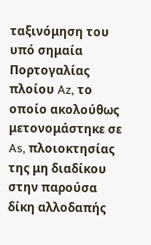ταξινόμηση του υπό σημαία Πορτογαλίας πλοίου Az, το οποίο ακολούθως μετονομάστηκε σε As, πλοιοκτησίας της μη διαδίκου στην παρούσα δίκη αλλοδαπής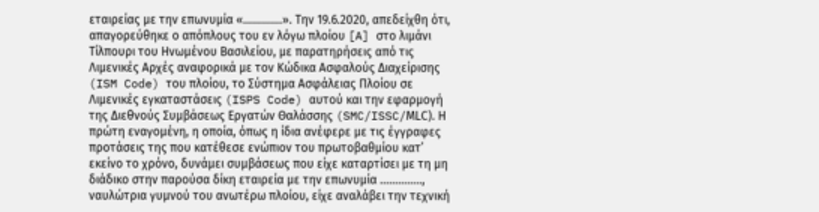εταιρείας με την επωνυμία «………….». Την 19.6.2020, απεδείχθη ότι, απαγορεύθηκε ο απόπλους του εν λόγω πλοίου [A] στο λιμάνι Τίλπουρι του Ηνωμένου Βασιλείου, με παρατηρήσεις από τις Λιμενικές Αρχές αναφορικά με τον Κώδικα Ασφαλούς Διαχείρισης (ISM Code) του πλοίου, το Σύστημα Ασφάλειας Πλοίου σε Λιμενικές εγκαταστάσεις (ISPS Code) αυτού και την εφαρμογή της Διεθνούς Συμβάσεως Εργατών Θαλάσσης (SMC/ISSC/ΜLC). Η πρώτη εναγομένη, η οποία, όπως η ίδια ανέφερε με τις έγγραφες προτάσεις της που κατέθεσε ενώπιον του πρωτοβαθμίου κατ’ εκείνο το χρόνο, δυνάμει συμβάσεως που είχε καταρτίσει με τη μη διάδικο στην παρούσα δίκη εταιρεία με την επωνυμία ………….., ναυλώτρια γυμνού του ανωτέρω πλοίου, είχε αναλάβει την τεχνική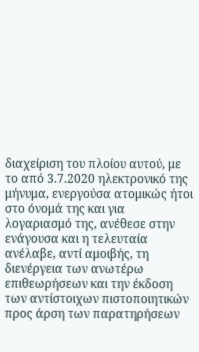διαχείριση του πλοίου αυτού, με το από 3.7.2020 ηλεκτρονικό της μήνυμα, ενεργούσα ατομικώς ήτοι στο όνομά της και για λογαριασμό της, ανέθεσε στην ενάγουσα και η τελευταία ανέλαβε, αντί αμοιβής, τη διενέργεια των ανωτέρω επιθεωρήσεων και την έκδοση των αντίστοιχων πιστοποιητικών προς άρση των παρατηρήσεων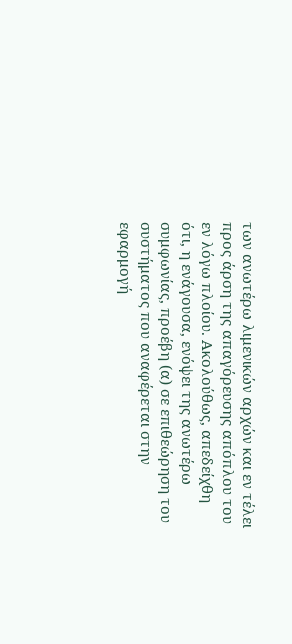των ανωτέρω λιμενικών αρχών και εν τέλει προς άρση της απαγόρευσης απόπλου του εν λόγω πλοίου. Ακολούθως, απεδείχθη ότι, η ενάγουσα, ενόψει της ανωτέρω συμφωνίας, προέβη (α) σε επιθεώρηση του συστήματος που αναφέρεται στην εφαρμογή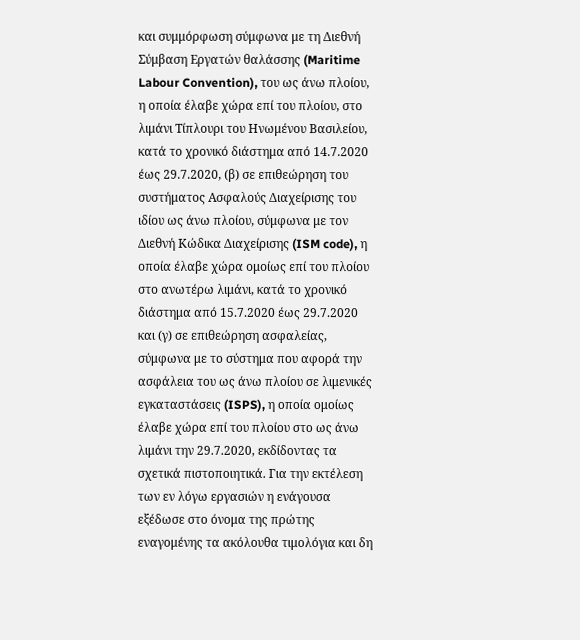και συμμόρφωση σύμφωνα με τη Διεθνή Σύμβαση Εργατών θαλάσσης (Maritime Labour Convention), του ως άνω πλοίου, η οποία έλαβε χώρα επί του πλοίου, στο λιμάνι Τίπλουρι του Ηνωμένου Βασιλείου, κατά το χρονικό διάστημα από 14.7.2020 έως 29.7.2020, (β) σε επιθεώρηση του συστήματος Ασφαλούς Διαχείρισης του ιδίου ως άνω πλοίου, σύμφωνα με τον Διεθνή Κώδικα Διαχείρισης (ISM code), η οποία έλαβε χώρα ομοίως επί του πλοίου στο ανωτέρω λιμάνι, κατά το χρονικό διάστημα από 15.7.2020 έως 29.7.2020 και (γ) σε επιθεώρηση ασφαλείας, σύμφωνα με το σύστημα που αφορά την ασφάλεια του ως άνω πλοίου σε λιμενικές εγκαταστάσεις (ISPS), η οποία ομοίως έλαβε χώρα επί του πλοίου στο ως άνω λιμάνι την 29.7.2020, εκδίδοντας τα σχετικά πιστοποιητικά. Για την εκτέλεση των εν λόγω εργασιών η ενάγουσα εξέδωσε στο όνομα της πρώτης εναγομένης τα ακόλουθα τιμολόγια και δη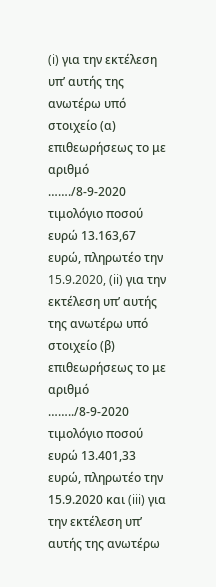(i) για την εκτέλεση υπ’ αυτής της ανωτέρω υπό στοιχείο (α) επιθεωρήσεως το με αριθμό ……./8-9-2020 τιμολόγιο ποσού ευρώ 13.163,67 ευρώ, πληρωτέο την 15.9.2020, (ii) για την εκτέλεση υπ’ αυτής της ανωτέρω υπό στοιχείο (β) επιθεωρήσεως το με αριθμό ……../8-9-2020 τιμολόγιο ποσού ευρώ 13.401,33 ευρώ, πληρωτέο την 15.9.2020 και (iii) για την εκτέλεση υπ’ αυτής της ανωτέρω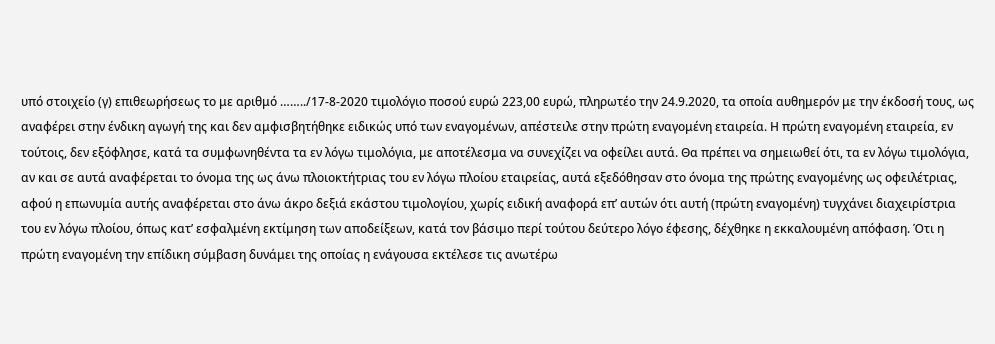υπό στοιχείο (γ) επιθεωρήσεως το με αριθμό ……../17-8-2020 τιμολόγιο ποσού ευρώ 223,00 ευρώ, πληρωτέο την 24.9.2020, τα οποία αυθημερόν με την έκδοσή τους, ως αναφέρει στην ένδικη αγωγή της και δεν αμφισβητήθηκε ειδικώς υπό των εναγομένων, απέστειλε στην πρώτη εναγομένη εταιρεία. Η πρώτη εναγομένη εταιρεία, εν τούτοις, δεν εξόφλησε, κατά τα συμφωνηθέντα τα εν λόγω τιμολόγια, με αποτέλεσμα να συνεχίζει να οφείλει αυτά. Θα πρέπει να σημειωθεί ότι, τα εν λόγω τιμολόγια, αν και σε αυτά αναφέρεται το όνομα της ως άνω πλοιοκτήτριας του εν λόγω πλοίου εταιρείας, αυτά εξεδόθησαν στο όνομα της πρώτης εναγομένης ως οφειλέτριας, αφού η επωνυμία αυτής αναφέρεται στο άνω άκρο δεξιά εκάστου τιμολογίου, χωρίς ειδική αναφορά επ’ αυτών ότι αυτή (πρώτη εναγομένη) τυγχάνει διαχειρίστρια του εν λόγω πλοίου, όπως κατ’ εσφαλμένη εκτίμηση των αποδείξεων, κατά τον βάσιμο περί τούτου δεύτερο λόγο έφεσης, δέχθηκε η εκκαλουμένη απόφαση. Ότι η πρώτη εναγομένη την επίδικη σύμβαση δυνάμει της οποίας η ενάγουσα εκτέλεσε τις ανωτέρω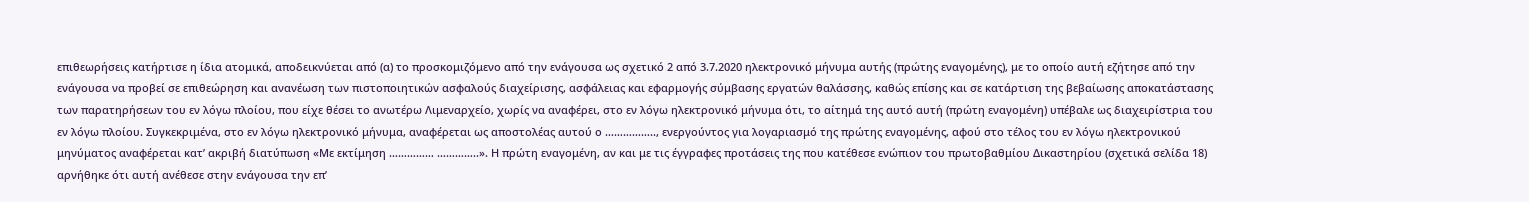επιθεωρήσεις κατήρτισε η ίδια ατομικά, αποδεικνύεται από (α) το προσκομιζόμενο από την ενάγουσα ως σχετικό 2 από 3.7.2020 ηλεκτρονικό μήνυμα αυτής (πρώτης εναγομένης), με το οποίο αυτή εζήτησε από την ενάγουσα να προβεί σε επιθεώρηση και ανανέωση των πιστοποιητικών ασφαλούς διαχείρισης, ασφάλειας και εφαρμογής σύμβασης εργατών θαλάσσης, καθώς επίσης και σε κατάρτιση της βεβαίωσης αποκατάστασης των παρατηρήσεων του εν λόγω πλοίου, που είχε θέσει το ανωτέρω Λιμεναρχείο, χωρίς να αναφέρει, στο εν λόγω ηλεκτρονικό μήνυμα ότι, το αίτημά της αυτό αυτή (πρώτη εναγομένη) υπέβαλε ως διαχειρίστρια του εν λόγω πλοίου. Συγκεκριμένα, στο εν λόγω ηλεκτρονικό μήνυμα, αναφέρεται ως αποστολέας αυτού ο …………….., ενεργούντος για λογαριασμό της πρώτης εναγομένης, αφού στο τέλος του εν λόγω ηλεκτρονικού μηνύματος αναφέρεται κατ’ ακριβή διατύπωση «Με εκτίμηση …………… …………..». Η πρώτη εναγομένη, αν και με τις έγγραφες προτάσεις της που κατέθεσε ενώπιον του πρωτοβαθμίου Δικαστηρίου (σχετικά σελίδα 18) αρνήθηκε ότι αυτή ανέθεσε στην ενάγουσα την επ’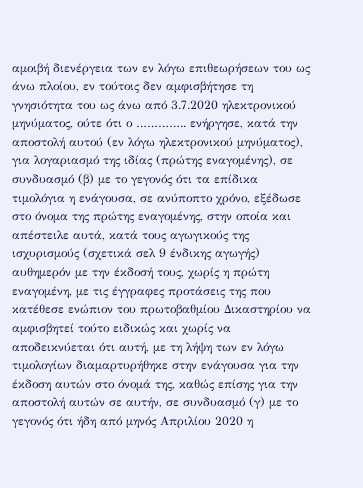αμοιβή διενέργεια των εν λόγω επιθεωρήσεων του ως άνω πλοίου, εν τούτοις δεν αμφισβήτησε τη γνησιότητα του ως άνω από 3.7.2020 ηλεκτρονικού μηνύματος, ούτε ότι ο ………….. ενήργησε, κατά την αποστολή αυτού (εν λόγω ηλεκτρονικού μηνύματος), για λογαριασμό της ιδίας (πρώτης εναγομένης), σε συνδυασμό (β) με το γεγονός ότι τα επίδικα τιμολόγια η ενάγουσα, σε ανύποπτο χρόνο, εξέδωσε στο όνομα της πρώτης εναγομένης, στην οποία και απέστειλε αυτά, κατά τους αγωγικούς της ισχυρισμούς (σχετικά σελ 9 ένδικης αγωγής) αυθημερόν με την έκδοσή τους, χωρίς η πρώτη εναγομένη, με τις έγγραφες προτάσεις της που κατέθεσε ενώπιον του πρωτοβαθμίου Δικαστηρίου να αμφισβητεί τούτο ειδικώς και χωρίς να αποδεικνύεται ότι αυτή, με τη λήψη των εν λόγω τιμολογίων διαμαρτυρήθηκε στην ενάγουσα για την έκδοση αυτών στο όνομά της, καθώς επίσης για την αποστολή αυτών σε αυτήν, σε συνδυασμό (γ) με το γεγονός ότι ήδη από μηνός Απριλίου 2020 η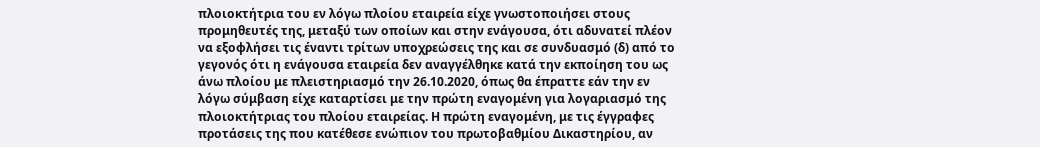πλοιοκτήτρια του εν λόγω πλοίου εταιρεία είχε γνωστοποιήσει στους προμηθευτές της, μεταξύ των οποίων και στην ενάγουσα, ότι αδυνατεί πλέον να εξοφλήσει τις έναντι τρίτων υποχρεώσεις της και σε συνδυασμό (δ) από το γεγονός ότι η ενάγουσα εταιρεία δεν αναγγέλθηκε κατά την εκποίηση του ως άνω πλοίου με πλειστηριασμό την 26.10.2020, όπως θα έπραττε εάν την εν λόγω σύμβαση είχε καταρτίσει με την πρώτη εναγομένη για λογαριασμό της πλοιοκτήτριας του πλοίου εταιρείας. Η πρώτη εναγομένη, με τις έγγραφες προτάσεις της που κατέθεσε ενώπιον του πρωτοβαθμίου Δικαστηρίου, αν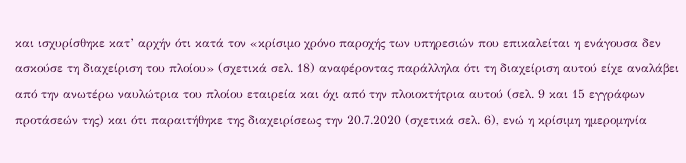και ισχυρίσθηκε κατ’ αρχήν ότι κατά τον «κρίσιμο χρόνο παροχής των υπηρεσιών που επικαλείται η ενάγουσα δεν ασκούσε τη διαχείριση του πλοίου» (σχετικά σελ. 18) αναφέροντας παράλληλα ότι τη διαχείριση αυτού είχε αναλάβει από την ανωτέρω ναυλώτρια του πλοίου εταιρεία και όχι από την πλοιοκτήτρια αυτού (σελ. 9 και 15 εγγράφων προτάσεών της) και ότι παραιτήθηκε της διαχειρίσεως την 20.7.2020 (σχετικά σελ. 6), ενώ η κρίσιμη ημερομηνία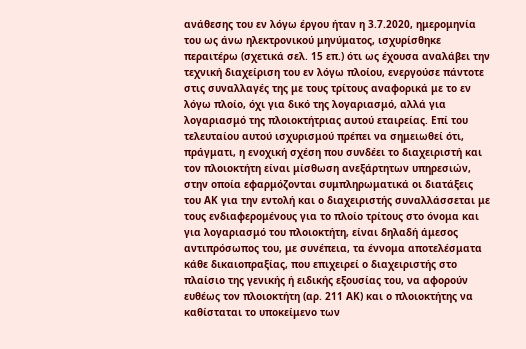ανάθεσης του εν λόγω έργου ήταν η 3.7.2020, ημερομηνία του ως άνω ηλεκτρονικού μηνύματος, ισχυρίσθηκε περαιτέρω (σχετικά σελ. 15 επ.) ότι ως έχουσα αναλάβει την τεχνική διαχείριση του εν λόγω πλοίου, ενεργούσε πάντοτε στις συναλλαγές της με τους τρίτους αναφορικά με το εν λόγω πλοίο, όχι για δικό της λογαριασμό, αλλά για λογαριασμό της πλοιοκτήτριας αυτού εταιρείας. Επί του τελευταίου αυτού ισχυρισμού πρέπει να σημειωθεί ότι, πράγματι, η ενοχική σχέση που συνδέει το διαχειριστή και τον πλοιοκτήτη είναι μίσθωση ανεξάρτητων υπηρεσιών, στην οποία εφαρμόζονται συμπληρωματικά οι διατάξεις του ΑΚ για την εντολή και ο διαχειριστής συναλλάσσεται με τους ενδιαφερομένους για το πλοίο τρίτους στο όνομα και για λογαριασμό του πλοιοκτήτη, είναι δηλαδή άμεσος αντιπρόσωπος του, με συνέπεια, τα έννομα αποτελέσματα κάθε δικαιοπραξίας, που επιχειρεί ο διαχειριστής στο πλαίσιο της γενικής ή ειδικής εξουσίας του, να αφορούν ευθέως τον πλοιοκτήτη (αρ. 211 ΑΚ) και ο πλοιοκτήτης να καθίσταται το υποκείμενο των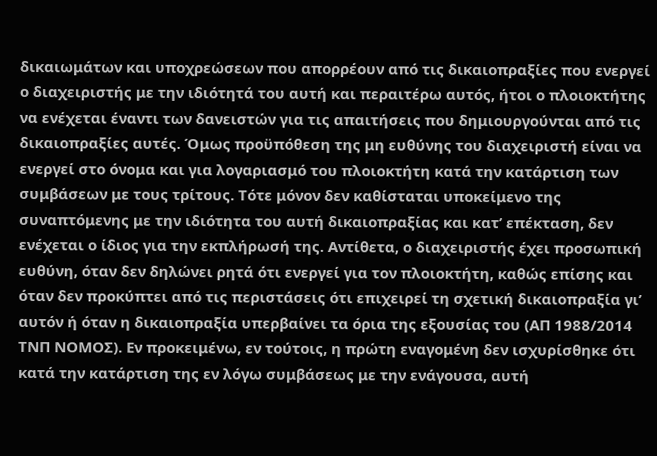δικαιωμάτων και υποχρεώσεων που απορρέουν από τις δικαιοπραξίες που ενεργεί ο διαχειριστής με την ιδιότητά του αυτή και περαιτέρω αυτός, ήτοι ο πλοιοκτήτης να ενέχεται έναντι των δανειστών για τις απαιτήσεις που δημιουργούνται από τις δικαιοπραξίες αυτές. Όμως προϋπόθεση της μη ευθύνης του διαχειριστή είναι να ενεργεί στο όνομα και για λογαριασμό του πλοιοκτήτη κατά την κατάρτιση των συμβάσεων με τους τρίτους. Τότε μόνον δεν καθίσταται υποκείμενο της συναπτόμενης με την ιδιότητα του αυτή δικαιοπραξίας και κατ’ επέκταση, δεν ενέχεται ο ίδιος για την εκπλήρωσή της. Αντίθετα, ο διαχειριστής έχει προσωπική ευθύνη, όταν δεν δηλώνει ρητά ότι ενεργεί για τον πλοιοκτήτη, καθώς επίσης και όταν δεν προκύπτει από τις περιστάσεις ότι επιχειρεί τη σχετική δικαιοπραξία γι’ αυτόν ή όταν η δικαιοπραξία υπερβαίνει τα όρια της εξουσίας του (ΑΠ 1988/2014 ΤΝΠ ΝΟΜΟΣ). Εν προκειμένω, εν τούτοις, η πρώτη εναγομένη δεν ισχυρίσθηκε ότι κατά την κατάρτιση της εν λόγω συμβάσεως με την ενάγουσα, αυτή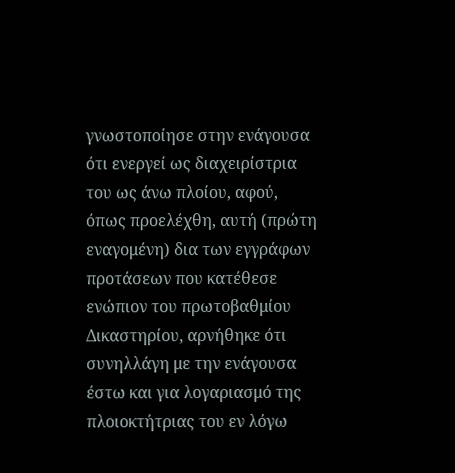γνωστοποίησε στην ενάγουσα ότι ενεργεί ως διαχειρίστρια του ως άνω πλοίου, αφού, όπως προελέχθη, αυτή (πρώτη εναγομένη) δια των εγγράφων προτάσεων που κατέθεσε ενώπιον του πρωτοβαθμίου Δικαστηρίου, αρνήθηκε ότι συνηλλάγη με την ενάγουσα έστω και για λογαριασμό της πλοιοκτήτριας του εν λόγω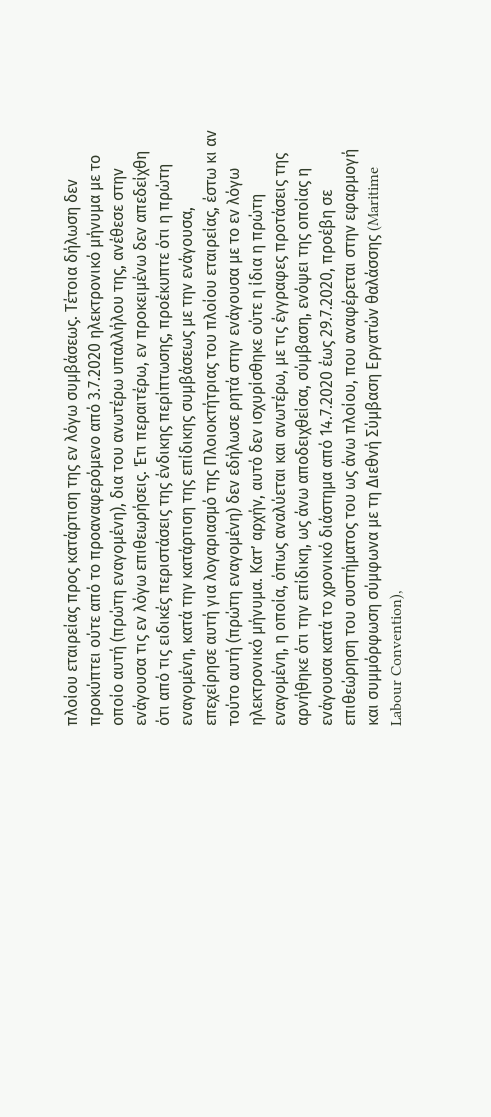πλοίου εταιρείας προς κατάρτιση της εν λόγω συμβάσεως. Τέτοια δήλωση δεν προκύπτει ούτε από το προαναφερόμενο από 3.7.2020 ηλεκτρονικό μήνυμα με το οποίο αυτή (πρώτη εναγομένη), δια του ανωτέρω υπαλλήλου της, ανέθεσε στην ενάγουσα τις εν λόγω επιθεωρήσεις. Έτι περαιτέρω, εν προκειμένω δεν απεδείχθη ότι από τις ειδικές περιστάσεις της ένδικης περίπτωσης, προέκυπτε ότι η πρώτη εναγομένη, κατά την κατάρτιση της επίδικης συμβάσεως με την ενάγουσα, επεχείρησε αυτή για λογαριασμό της Πλοιοκτήτριας του πλοίου εταιρείας, έστω κι αν τούτο αυτή (πρώτη εναγομένη) δεν εδήλωσε ρητά στην ενάγουσα με το εν λόγω ηλεκτρονικό μήνυμα. Κατ’ αρχήν, αυτό δεν ισχυρίσθηκε ούτε η ίδια η πρώτη εναγομένη, η οποία, όπως αναλύεται και ανωτέρω, με τις έγγραφες προτάσεις της αρνήθηκε ότι την επίδικη, ως άνω αποδειχθείσα, σύμβαση, ενόψει της οποίας η ενάγουσα κατά το χρονικό διάστημα από 14.7.2020 έως 29.7.2020, προέβη σε επιθεώρηση του συστήματος του ως άνω πλοίου, που αναφέρεται στην εφαρμογή και συμμόρφωση σύμφωνα με τη Διεθνή Σύμβαση Εργατών θαλάσσης (Maritime Labour Convention),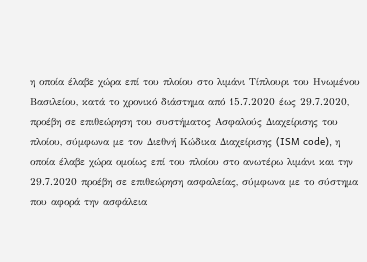η οποία έλαβε χώρα επί του πλοίου στο λιμάνι Τίπλουρι του Ηνωμένου Βασιλείου, κατά το χρονικό διάστημα από 15.7.2020 έως 29.7.2020, προέβη σε επιθεώρηση του συστήματος Ασφαλούς Διαχείρισης του πλοίου, σύμφωνα με τον Διεθνή Κώδικα Διαχείρισης (ISM code), η οποία έλαβε χώρα ομοίως επί του πλοίου στο ανωτέρω λιμάνι και την 29.7.2020 προέβη σε επιθεώρηση ασφαλείας, σύμφωνα με το σύστημα που αφορά την ασφάλεια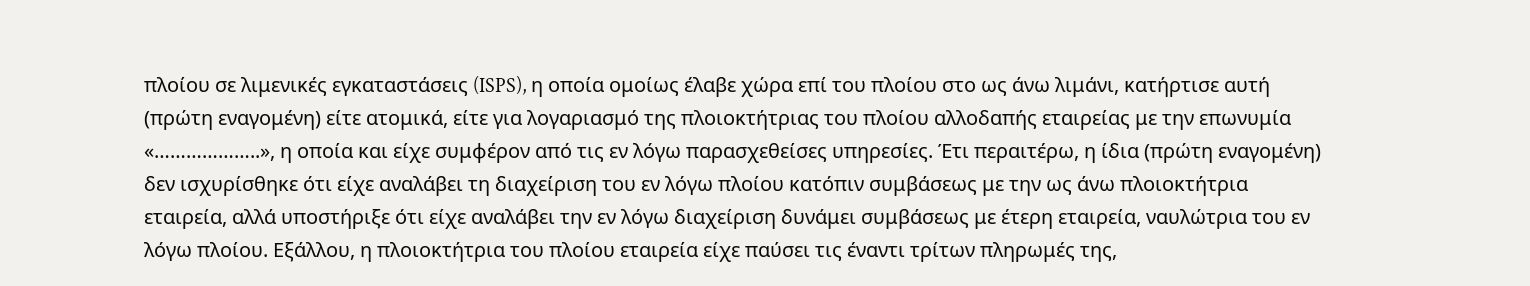πλοίου σε λιμενικές εγκαταστάσεις (ISPS), η οποία ομοίως έλαβε χώρα επί του πλοίου στο ως άνω λιμάνι, κατήρτισε αυτή (πρώτη εναγομένη) είτε ατομικά, είτε για λογαριασμό της πλοιοκτήτριας του πλοίου αλλοδαπής εταιρείας με την επωνυμία «………………..», η οποία και είχε συμφέρον από τις εν λόγω παρασχεθείσες υπηρεσίες. Έτι περαιτέρω, η ίδια (πρώτη εναγομένη) δεν ισχυρίσθηκε ότι είχε αναλάβει τη διαχείριση του εν λόγω πλοίου κατόπιν συμβάσεως με την ως άνω πλοιοκτήτρια εταιρεία, αλλά υποστήριξε ότι είχε αναλάβει την εν λόγω διαχείριση δυνάμει συμβάσεως με έτερη εταιρεία, ναυλώτρια του εν λόγω πλοίου. Εξάλλου, η πλοιοκτήτρια του πλοίου εταιρεία είχε παύσει τις έναντι τρίτων πληρωμές της,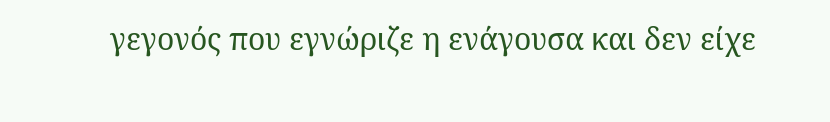γεγονός που εγνώριζε η ενάγουσα και δεν είχε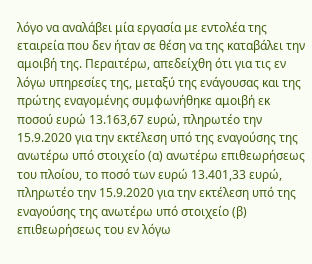λόγο να αναλάβει μία εργασία με εντολέα της εταιρεία που δεν ήταν σε θέση να της καταβάλει την αμοιβή της. Περαιτέρω, απεδείχθη ότι για τις εν λόγω υπηρεσίες της, μεταξύ της ενάγουσας και της πρώτης εναγομένης συμφωνήθηκε αμοιβή εκ ποσού ευρώ 13.163,67 ευρώ, πληρωτέο την 15.9.2020 για την εκτέλεση υπό της εναγούσης της ανωτέρω υπό στοιχείο (α) ανωτέρω επιθεωρήσεως του πλοίου, το ποσό των ευρώ 13.401,33 ευρώ, πληρωτέο την 15.9.2020 για την εκτέλεση υπό της εναγούσης της ανωτέρω υπό στοιχείο (β) επιθεωρήσεως του εν λόγω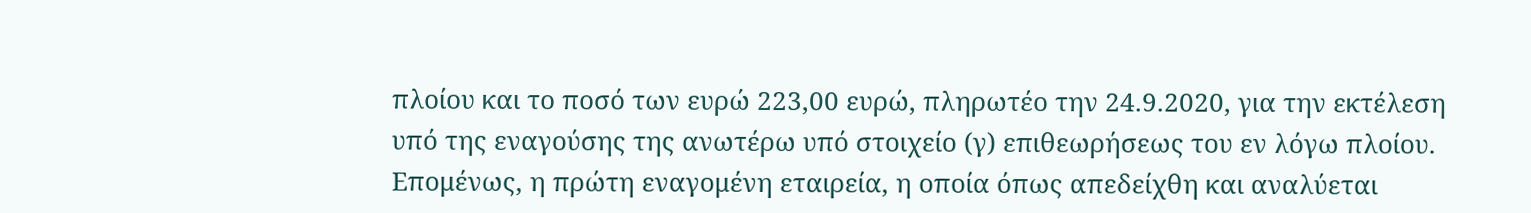πλοίου και το ποσό των ευρώ 223,00 ευρώ, πληρωτέο την 24.9.2020, για την εκτέλεση υπό της εναγούσης της ανωτέρω υπό στοιχείο (γ) επιθεωρήσεως του εν λόγω πλοίου. Επομένως, η πρώτη εναγομένη εταιρεία, η οποία όπως απεδείχθη και αναλύεται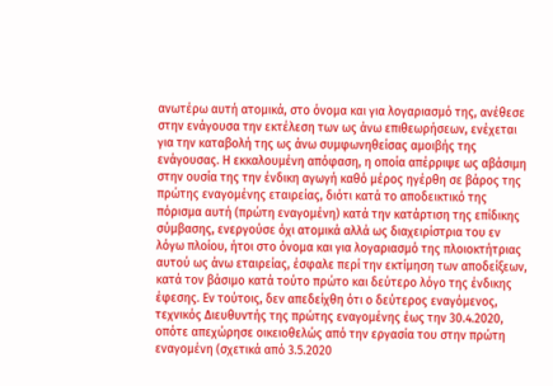ανωτέρω αυτή ατομικά, στο όνομα και για λογαριασμό της, ανέθεσε στην ενάγουσα την εκτέλεση των ως άνω επιθεωρήσεων, ενέχεται για την καταβολή της ως άνω συμφωνηθείσας αμοιβής της ενάγουσας. Η εκκαλουμένη απόφαση, η οποία απέρριψε ως αβάσιμη στην ουσία της την ένδικη αγωγή καθό μέρος ηγέρθη σε βάρος της πρώτης εναγομένης εταιρείας, διότι κατά το αποδεικτικό της πόρισμα αυτή (πρώτη εναγομένη) κατά την κατάρτιση της επίδικης σύμβασης, ενεργούσε όχι ατομικά αλλά ως διαχειρίστρια του εν λόγω πλοίου, ήτοι στο όνομα και για λογαριασμό της πλοιοκτήτριας αυτού ως άνω εταιρείας, έσφαλε περί την εκτίμηση των αποδείξεων, κατά τον βάσιμο κατά τούτο πρώτο και δεύτερο λόγο της ένδικης έφεσης. Εν τούτοις, δεν απεδείχθη ότι ο δεύτερος εναγόμενος, τεχνικός Διευθυντής της πρώτης εναγομένης έως την 30.4.2020, οπότε απεχώρησε οικειοθελώς από την εργασία του στην πρώτη εναγομένη (σχετικά από 3.5.2020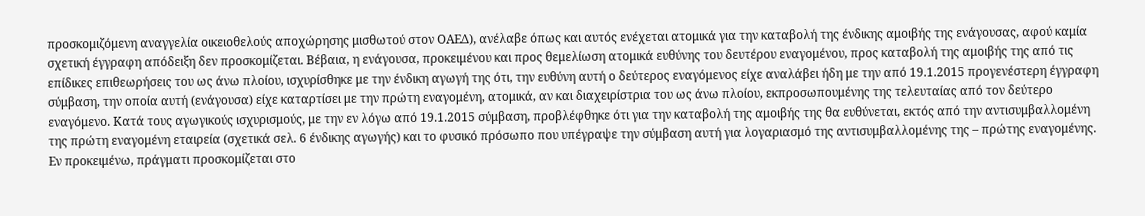προσκομιζόμενη αναγγελία οικειοθελούς αποχώρησης μισθωτού στον ΟΑΕΔ), ανέλαβε όπως και αυτός ενέχεται ατομικά για την καταβολή της ένδικης αμοιβής της ενάγουσας, αφού καμία σχετική έγγραφη απόδειξη δεν προσκομίζεται. Βέβαια, η ενάγουσα, προκειμένου και προς θεμελίωση ατομικά ευθύνης του δευτέρου εναγομένου, προς καταβολή της αμοιβής της από τις επίδικες επιθεωρήσεις του ως άνω πλοίου, ισχυρίσθηκε με την ένδικη αγωγή της ότι, την ευθύνη αυτή ο δεύτερος εναγόμενος είχε αναλάβει ήδη με την από 19.1.2015 προγενέστερη έγγραφη σύμβαση, την οποία αυτή (ενάγουσα) είχε καταρτίσει με την πρώτη εναγομένη, ατομικά, αν και διαχειρίστρια του ως άνω πλοίου, εκπροσωπουμένης της τελευταίας από τον δεύτερο εναγόμενο. Κατά τους αγωγικούς ισχυρισμούς, με την εν λόγω από 19.1.2015 σύμβαση, προβλέφθηκε ότι για την καταβολή της αμοιβής της θα ευθύνεται, εκτός από την αντισυμβαλλομένη της πρώτη εναγομένη εταιρεία (σχετικά σελ. 6 ένδικης αγωγής) και το φυσικό πρόσωπο που υπέγραψε την σύμβαση αυτή για λογαριασμό της αντισυμβαλλομένης της – πρώτης εναγομένης. Εν προκειμένω, πράγματι προσκομίζεται στο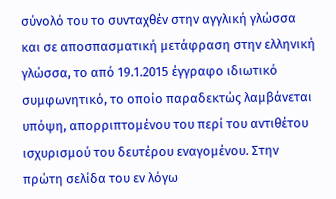σύνολό του το συνταχθέν στην αγγλική γλώσσα και σε αποσπασματική μετάφραση στην ελληνική γλώσσα, το από 19.1.2015 έγγραφο ιδιωτικό συμφωνητικό, το οποίο παραδεκτώς λαμβάνεται υπόψη, απορριπτομένου του περί του αντιθέτου ισχυρισμού του δευτέρου εναγομένου. Στην πρώτη σελίδα του εν λόγω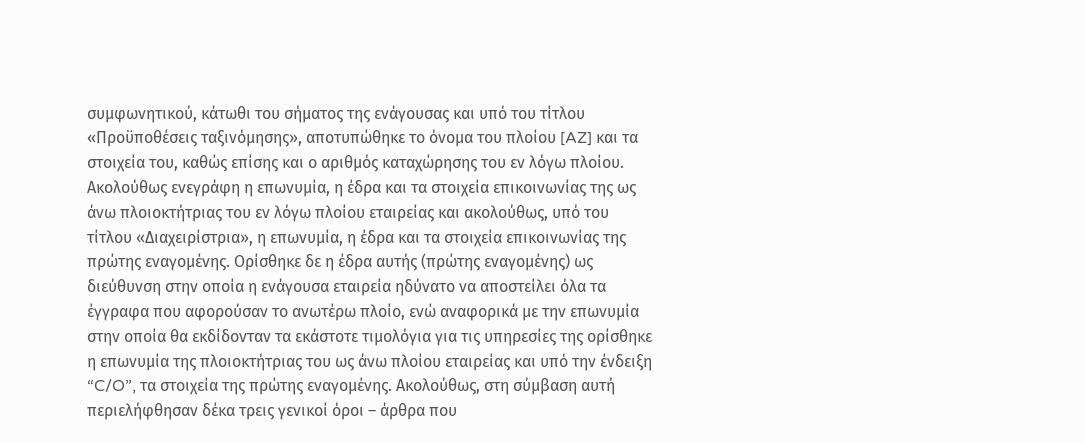συμφωνητικού, κάτωθι του σήματος της ενάγουσας και υπό του τίτλου «Προϋποθέσεις ταξινόμησης», αποτυπώθηκε το όνομα του πλοίου [AZ] και τα στοιχεία του, καθώς επίσης και ο αριθμός καταχώρησης του εν λόγω πλοίου. Ακολούθως ενεγράφη η επωνυμία, η έδρα και τα στοιχεία επικοινωνίας της ως άνω πλοιοκτήτριας του εν λόγω πλοίου εταιρείας και ακολούθως, υπό του τίτλου «Διαχειρίστρια», η επωνυμία, η έδρα και τα στοιχεία επικοινωνίας της πρώτης εναγομένης. Ορίσθηκε δε η έδρα αυτής (πρώτης εναγομένης) ως διεύθυνση στην οποία η ενάγουσα εταιρεία ηδύνατο να αποστείλει όλα τα έγγραφα που αφορούσαν το ανωτέρω πλοίο, ενώ αναφορικά με την επωνυμία στην οποία θα εκδίδονταν τα εκάστοτε τιμολόγια για τις υπηρεσίες της ορίσθηκε η επωνυμία της πλοιοκτήτριας του ως άνω πλοίου εταιρείας και υπό την ένδειξη “C/O”, τα στοιχεία της πρώτης εναγομένης. Ακολούθως, στη σύμβαση αυτή περιελήφθησαν δέκα τρεις γενικοί όροι – άρθρα που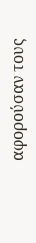αφορούσαν τους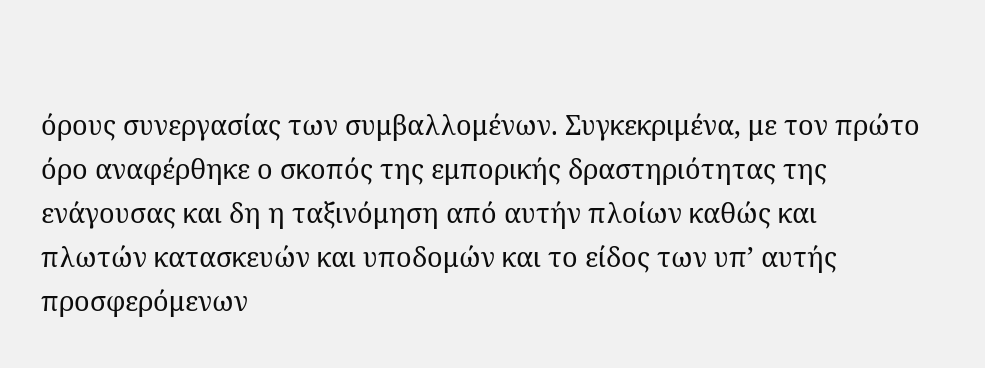όρους συνεργασίας των συμβαλλομένων. Συγκεκριμένα, με τον πρώτο όρο αναφέρθηκε ο σκοπός της εμπορικής δραστηριότητας της ενάγουσας και δη η ταξινόμηση από αυτήν πλοίων καθώς και πλωτών κατασκευών και υποδομών και το είδος των υπ’ αυτής προσφερόμενων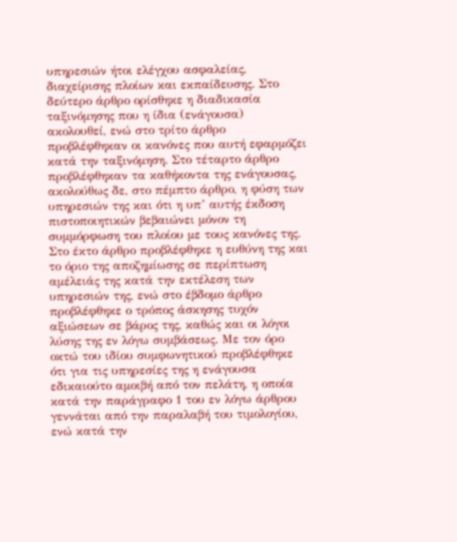υπηρεσιών ήτοι ελέγχου ασφαλείας, διαχείρισης πλοίων και εκπαίδευσης. Στο δεύτερο άρθρο ορίσθηκε η διαδικασία ταξινόμησης που η ίδια (ενάγουσα) ακολουθεί, ενώ στο τρίτο άρθρο προβλέφθηκαν οι κανόνες που αυτή εφαρμόζει κατά την ταξινόμηση. Στο τέταρτο άρθρο προβλέφθηκαν τα καθήκοντα της ενάγουσας, ακολούθως δε, στο πέμπτο άρθρο, η φύση των υπηρεσιών της και ότι η υπ’ αυτής έκδοση πιστοποιητικών βεβαιώνει μόνον τη συμμόρφωση του πλοίου με τους κανόνες της. Στο έκτο άρθρο προβλέφθηκε η ευθύνη της και το όριο της αποζημίωσης σε περίπτωση αμέλειάς της κατά την εκτέλεση των υπηρεσιών της, ενώ στο έβδομο άρθρο προβλέφθηκε ο τρόπος άσκησης τυχόν αξιώσεων σε βάρος της, καθώς και οι λόγοι λύσης της εν λόγω συμβάσεως. Με τον όρο οκτώ του ιδίου συμφωνητικού προβλέφθηκε ότι για τις υπηρεσίες της η ενάγουσα εδικαιούτο αμοιβή από τον πελάτη, η οποία κατά την παράγραφο 1 του εν λόγω άρθρου γεννάται από την παραλαβή του τιμολογίου, ενώ κατά την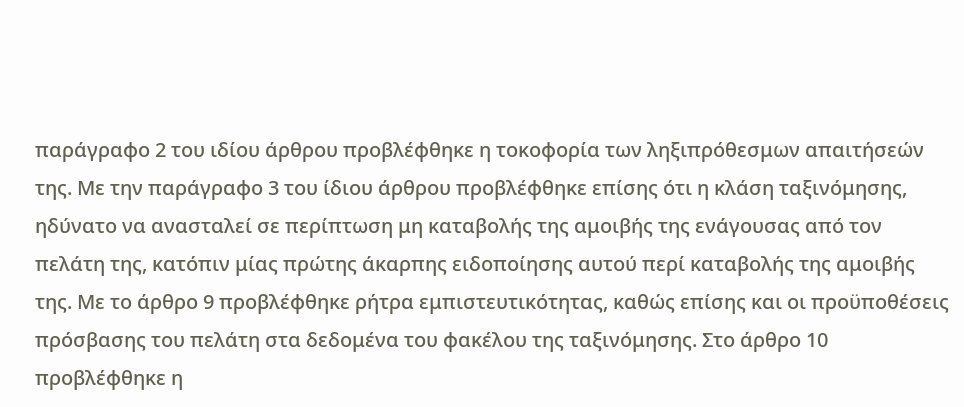παράγραφο 2 του ιδίου άρθρου προβλέφθηκε η τοκοφορία των ληξιπρόθεσμων απαιτήσεών της. Με την παράγραφο 3 του ίδιου άρθρου προβλέφθηκε επίσης ότι η κλάση ταξινόμησης, ηδύνατο να ανασταλεί σε περίπτωση μη καταβολής της αμοιβής της ενάγουσας από τον πελάτη της, κατόπιν μίας πρώτης άκαρπης ειδοποίησης αυτού περί καταβολής της αμοιβής της. Με το άρθρο 9 προβλέφθηκε ρήτρα εμπιστευτικότητας, καθώς επίσης και οι προϋποθέσεις πρόσβασης του πελάτη στα δεδομένα του φακέλου της ταξινόμησης. Στο άρθρο 10 προβλέφθηκε η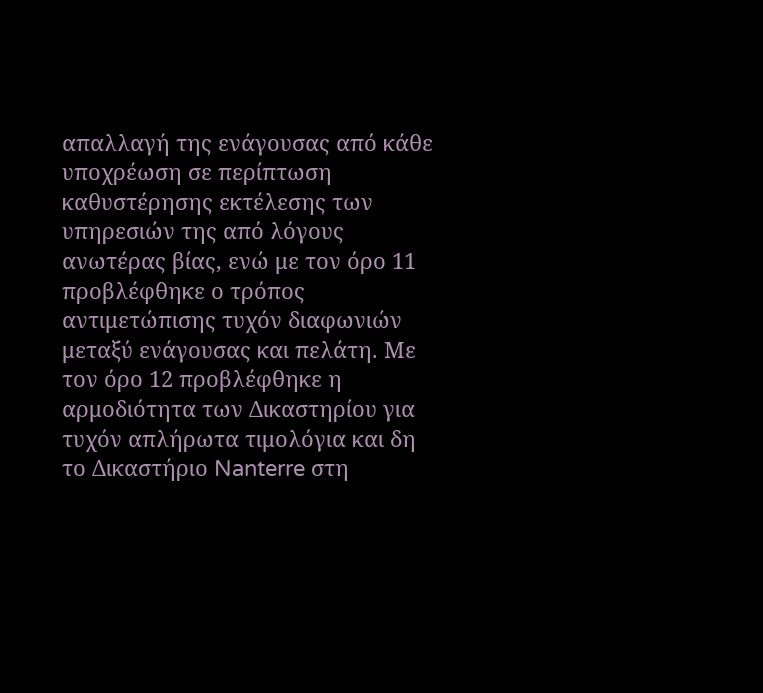απαλλαγή της ενάγουσας από κάθε υποχρέωση σε περίπτωση καθυστέρησης εκτέλεσης των υπηρεσιών της από λόγους ανωτέρας βίας, ενώ με τον όρο 11 προβλέφθηκε ο τρόπος αντιμετώπισης τυχόν διαφωνιών μεταξύ ενάγουσας και πελάτη. Με τον όρο 12 προβλέφθηκε η αρμοδιότητα των Δικαστηρίου για τυχόν απλήρωτα τιμολόγια και δη το Δικαστήριο Nanterre στη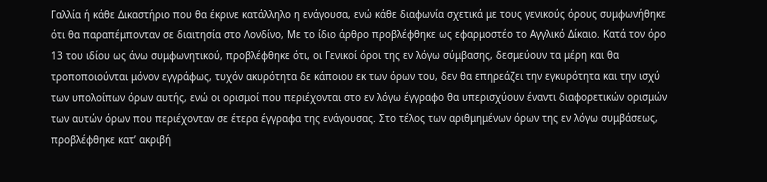Γαλλία ή κάθε Δικαστήριο που θα έκρινε κατάλληλο η ενάγουσα, ενώ κάθε διαφωνία σχετικά με τους γενικούς όρους συμφωνήθηκε ότι θα παραπέμπονταν σε διαιτησία στο Λονδίνο, Με το ίδιο άρθρο προβλέφθηκε ως εφαρμοστέο το Αγγλικό Δίκαιο. Κατά τον όρο 13 του ιδίου ως άνω συμφωνητικού, προβλέφθηκε ότι, οι Γενικοί όροι της εν λόγω σύμβασης, δεσμεύουν τα μέρη και θα τροποποιούνται μόνον εγγράφως, τυχόν ακυρότητα δε κάποιου εκ των όρων του, δεν θα επηρεάζει την εγκυρότητα και την ισχύ των υπολοίπων όρων αυτής, ενώ οι ορισμοί που περιέχονται στο εν λόγω έγγραφο θα υπερισχύουν έναντι διαφορετικών ορισμών των αυτών όρων που περιέχονταν σε έτερα έγγραφα της ενάγουσας. Στο τέλος των αριθμημένων όρων της εν λόγω συμβάσεως, προβλέφθηκε κατ’ ακριβή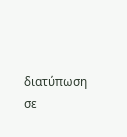διατύπωση σε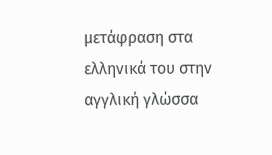μετάφραση στα ελληνικά του στην αγγλική γλώσσα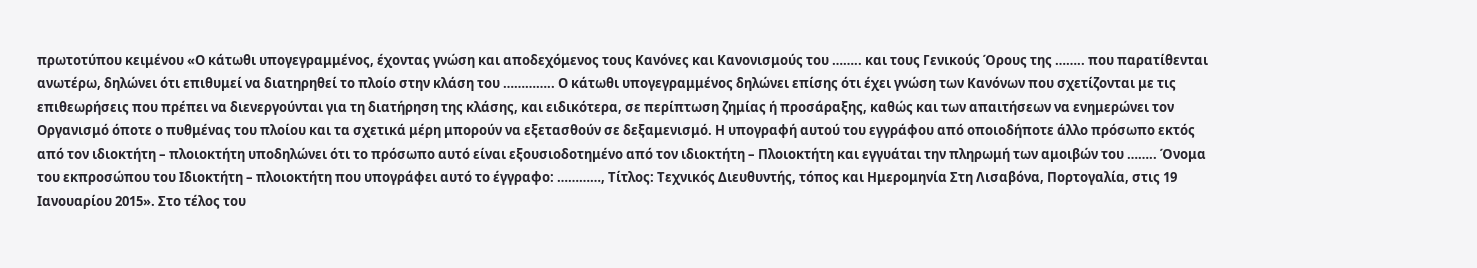πρωτοτύπου κειμένου «Ο κάτωθι υπογεγραμμένος, έχοντας γνώση και αποδεχόμενος τους Κανόνες και Κανονισμούς του …….. και τους Γενικούς Όρους της …….. που παρατίθενται ανωτέρω, δηλώνει ότι επιθυμεί να διατηρηθεί το πλοίο στην κλάση του ………….. Ο κάτωθι υπογεγραμμένος δηλώνει επίσης ότι έχει γνώση των Κανόνων που σχετίζονται με τις επιθεωρήσεις που πρέπει να διενεργούνται για τη διατήρηση της κλάσης, και ειδικότερα, σε περίπτωση ζημίας ή προσάραξης, καθώς και των απαιτήσεων να ενημερώνει τον Οργανισμό όποτε ο πυθμένας του πλοίου και τα σχετικά μέρη μπορούν να εξετασθούν σε δεξαμενισμό. Η υπογραφή αυτού του εγγράφου από οποιοδήποτε άλλο πρόσωπο εκτός από τον ιδιοκτήτη – πλοιοκτήτη υποδηλώνει ότι το πρόσωπο αυτό είναι εξουσιοδοτημένο από τον ιδιοκτήτη – Πλοιοκτήτη και εγγυάται την πληρωμή των αμοιβών του …….. Όνομα του εκπροσώπου του Ιδιοκτήτη – πλοιοκτήτη που υπογράφει αυτό το έγγραφο: …………, Τίτλος: Τεχνικός Διευθυντής, τόπος και Ημερομηνία Στη Λισαβόνα, Πορτογαλία, στις 19 Ιανουαρίου 2015». Στο τέλος του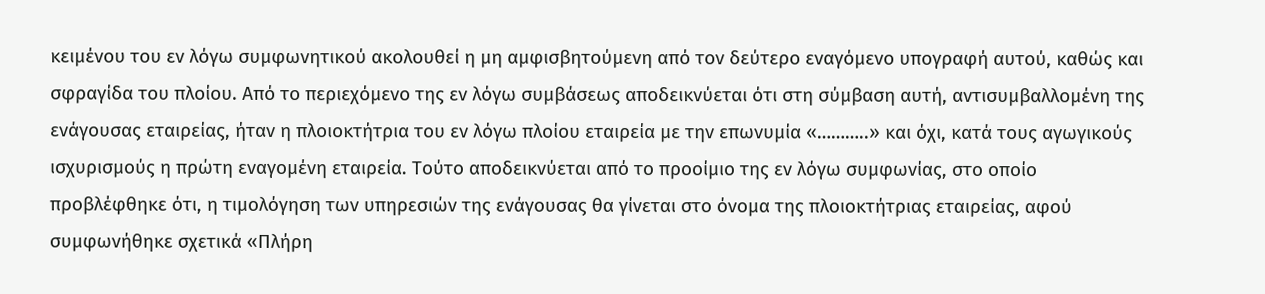κειμένου του εν λόγω συμφωνητικού ακολουθεί η μη αμφισβητούμενη από τον δεύτερο εναγόμενο υπογραφή αυτού, καθώς και σφραγίδα του πλοίου. Από το περιεχόμενο της εν λόγω συμβάσεως αποδεικνύεται ότι στη σύμβαση αυτή, αντισυμβαλλομένη της ενάγουσας εταιρείας, ήταν η πλοιοκτήτρια του εν λόγω πλοίου εταιρεία με την επωνυμία «………..» και όχι, κατά τους αγωγικούς ισχυρισμούς η πρώτη εναγομένη εταιρεία. Τούτο αποδεικνύεται από το προοίμιο της εν λόγω συμφωνίας, στο οποίο προβλέφθηκε ότι, η τιμολόγηση των υπηρεσιών της ενάγουσας θα γίνεται στο όνομα της πλοιοκτήτριας εταιρείας, αφού συμφωνήθηκε σχετικά «Πλήρη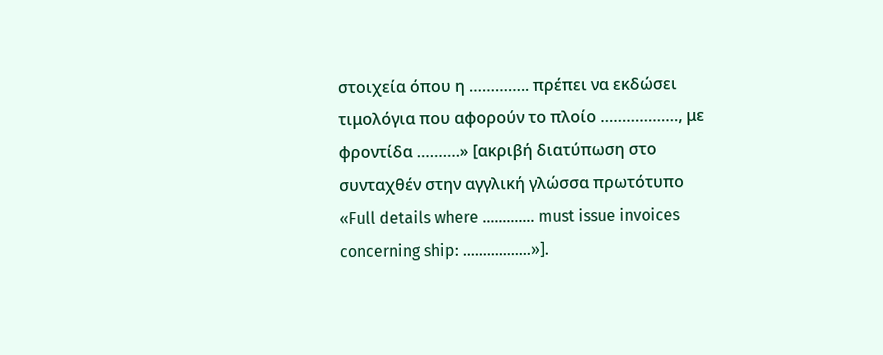στοιχεία όπου η ………….. πρέπει να εκδώσει τιμολόγια που αφορούν το πλοίο ………………, με φροντίδα ……….» [ακριβή διατύπωση στο συνταχθέν στην αγγλική γλώσσα πρωτότυπο «Full details where …………. must issue invoices concerning ship: ……………..»].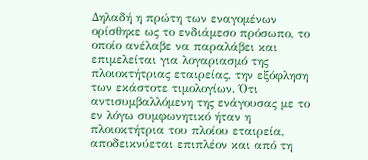Δηλαδή η πρώτη των εναγομένων ορίσθηκε ως το ενδιάμεσο πρόσωπο, το οποίο ανέλαβε να παραλάβει και επιμελείται για λογαριασμό της πλοιοκτήτριας εταιρείας, την εξόφληση των εκάστοτε τιμολογίων. Ότι αντισυμβαλλόμενη της ενάγουσας με το εν λόγω συμφωνητικό ήταν η πλοιοκτήτρια του πλοίου εταιρεία, αποδεικνύεται επιπλέον και από τη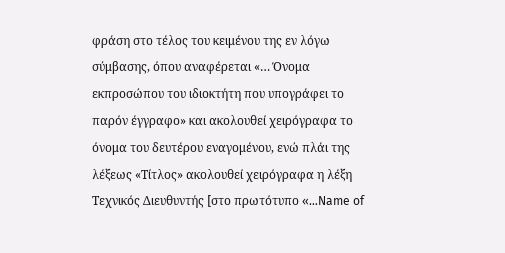φράση στο τέλος του κειμένου της εν λόγω σύμβασης, όπου αναφέρεται «… Όνομα εκπροσώπου του ιδιοκτήτη που υπογράφει το παρόν έγγραφο» και ακολουθεί χειρόγραφα το όνομα του δευτέρου εναγομένου, ενώ πλάι της λέξεως «Τίτλος» ακολουθεί χειρόγραφα η λέξη Τεχνικός Διευθυντής [στο πρωτότυπο «…Name of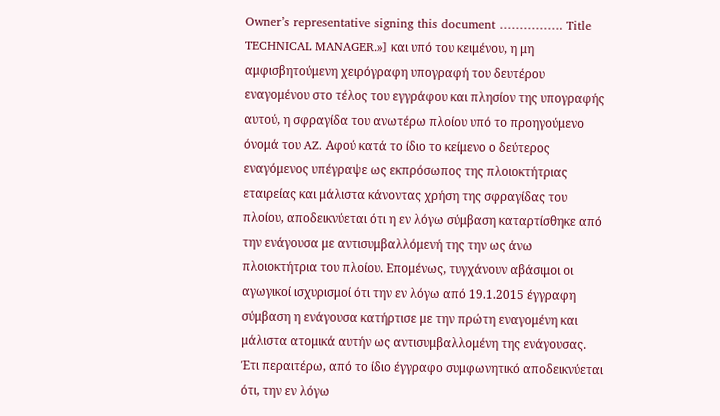Owner’s representative signing this document ……………. Title TECHNICAL MANAGER.»] και υπό του κειμένου, η μη αμφισβητούμενη χειρόγραφη υπογραφή του δευτέρου εναγομένου στο τέλος του εγγράφου και πλησίον της υπογραφής αυτού, η σφραγίδα του ανωτέρω πλοίου υπό το προηγούμενο όνομά του AZ. Αφού κατά το ίδιο το κείμενο ο δεύτερος εναγόμενος υπέγραψε ως εκπρόσωπος της πλοιοκτήτριας εταιρείας και μάλιστα κάνοντας χρήση της σφραγίδας του πλοίου, αποδεικνύεται ότι η εν λόγω σύμβαση καταρτίσθηκε από την ενάγουσα με αντισυμβαλλόμενή της την ως άνω πλοιοκτήτρια του πλοίου. Επομένως, τυγχάνουν αβάσιμοι οι αγωγικοί ισχυρισμοί ότι την εν λόγω από 19.1.2015 έγγραφη σύμβαση η ενάγουσα κατήρτισε με την πρώτη εναγομένη και μάλιστα ατομικά αυτήν ως αντισυμβαλλομένη της ενάγουσας. Έτι περαιτέρω, από το ίδιο έγγραφο συμφωνητικό αποδεικνύεται ότι, την εν λόγω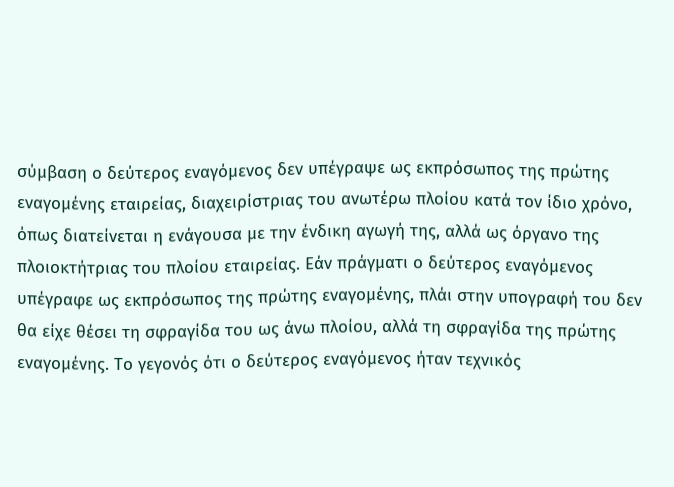σύμβαση ο δεύτερος εναγόμενος δεν υπέγραψε ως εκπρόσωπος της πρώτης εναγομένης εταιρείας, διαχειρίστριας του ανωτέρω πλοίου κατά τον ίδιο χρόνο, όπως διατείνεται η ενάγουσα με την ένδικη αγωγή της, αλλά ως όργανο της πλοιοκτήτριας του πλοίου εταιρείας. Εάν πράγματι ο δεύτερος εναγόμενος υπέγραφε ως εκπρόσωπος της πρώτης εναγομένης, πλάι στην υπογραφή του δεν θα είχε θέσει τη σφραγίδα του ως άνω πλοίου, αλλά τη σφραγίδα της πρώτης εναγομένης. Το γεγονός ότι ο δεύτερος εναγόμενος ήταν τεχνικός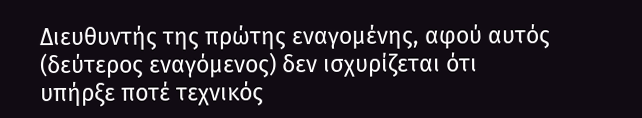Διευθυντής της πρώτης εναγομένης, αφού αυτός (δεύτερος εναγόμενος) δεν ισχυρίζεται ότι υπήρξε ποτέ τεχνικός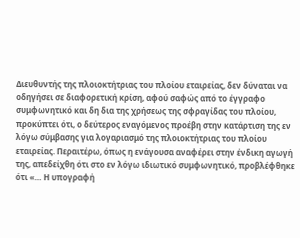Διευθυντής της πλοιοκτήτριας του πλοίου εταιρείας, δεν δύναται να οδηγήσει σε διαφορετική κρίση, αφού σαφώς από το έγγραφο συμφωνητικό και δη δια της χρήσεως της σφραγίδας του πλοίου, προκύπτει ότι, ο δεύτερος εναγόμενος προέβη στην κατάρτιση της εν λόγω σύμβασης για λογαριασμό της πλοιοκτήτριας του πλοίου εταιρείας. Περαιτέρω, όπως η ενάγουσα αναφέρει στην ένδικη αγωγή της, απεδείχθη ότι στο εν λόγω ιδιωτικό συμφωνητικό, προβλέφθηκε ότι «… Η υπογραφή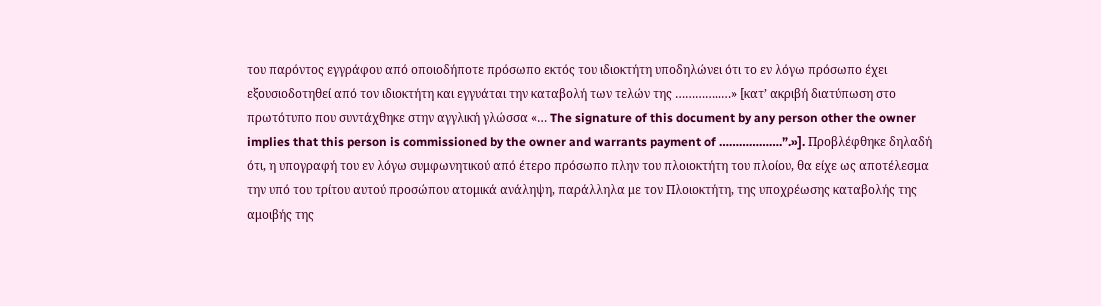του παρόντος εγγράφου από οποιοδήποτε πρόσωπο εκτός του ιδιοκτήτη υποδηλώνει ότι το εν λόγω πρόσωπο έχει εξουσιοδοτηθεί από τον ιδιοκτήτη και εγγυάται την καταβολή των τελών της …………..…» [κατ’ ακριβή διατύπωση στο πρωτότυπο που συντάχθηκε στην αγγλική γλώσσα «… The signature of this document by any person other the owner implies that this person is commissioned by the owner and warrants payment of ……………….”.»]. Προβλέφθηκε δηλαδή ότι, η υπογραφή του εν λόγω συμφωνητικού από έτερο πρόσωπο πλην του πλοιοκτήτη του πλοίου, θα είχε ως αποτέλεσμα την υπό του τρίτου αυτού προσώπου ατομικά ανάληψη, παράλληλα με τον Πλοιοκτήτη, της υποχρέωσης καταβολής της αμοιβής της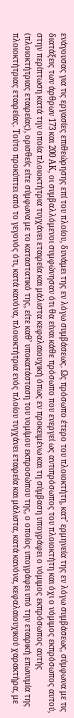ενάγουσας για τις εργασίες επιθεώρησης επί του πλοίου, δυνάμει της εν λόγω συμβάσεως. Ως πρόσωπο έτερο του πλοιοκτήτη, κατ’ ερμηνεία της εν λόγω συμβάσεως, σύμφωνα με τις διατάξεις των άρθρων 173 και 200 ΑΚ, οι συμβαλλόμενοι συμφώνησαν ότι θα είναι κάθε πρόσωπο που ενεργεί ως αντιπρόσωπος του πλοιοκτήτη και όχι ο νόμιμος εκπρόσωπος αυτού, στην περίπτωση κατά την οποία πλοιοκτήτρια τυγχάνει εταιρεία και μάλιστα κεφαλαιουχική όπως εν προκειμένω και τη σύμβαση υπογράφει ο νόμιμος εκπρόσωπος αυτής (πλοιοκτήτριας εταιρείας), ορισθείς είτε σύμφωνα με το καταστατικό της, είτε καθ’ υποκατάσταση του νομίμου εκπροσώπου της, ο οποίος υπογράφει υπό την εταιρική επωνυμία της πλοιοκτήτριας εταιρείας. Τούτο προκύπτει από το γεγονός ότι, κατά κανόνα, πλοιοκτήτρια ενός πλοίου τυγχάνει εταιρεία και μάλιστα, κατά κανόνα, κεφαλαιουχικού χαρακτήρα, με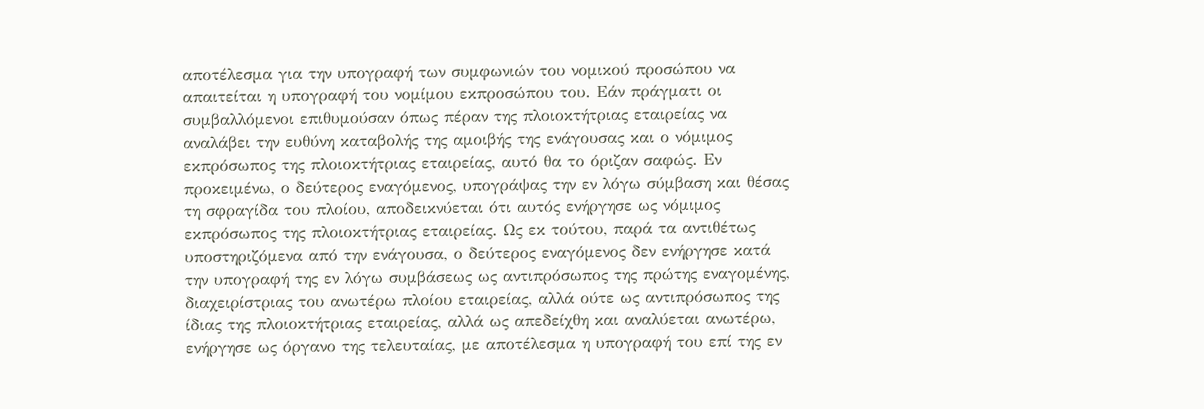αποτέλεσμα για την υπογραφή των συμφωνιών του νομικού προσώπου να απαιτείται η υπογραφή του νομίμου εκπροσώπου του. Εάν πράγματι οι συμβαλλόμενοι επιθυμούσαν όπως πέραν της πλοιοκτήτριας εταιρείας να αναλάβει την ευθύνη καταβολής της αμοιβής της ενάγουσας και ο νόμιμος εκπρόσωπος της πλοιοκτήτριας εταιρείας, αυτό θα το όριζαν σαφώς. Εν προκειμένω, ο δεύτερος εναγόμενος, υπογράψας την εν λόγω σύμβαση και θέσας τη σφραγίδα του πλοίου, αποδεικνύεται ότι αυτός ενήργησε ως νόμιμος εκπρόσωπος της πλοιοκτήτριας εταιρείας. Ως εκ τούτου, παρά τα αντιθέτως υποστηριζόμενα από την ενάγουσα, ο δεύτερος εναγόμενος δεν ενήργησε κατά την υπογραφή της εν λόγω συμβάσεως ως αντιπρόσωπος της πρώτης εναγομένης, διαχειρίστριας του ανωτέρω πλοίου εταιρείας, αλλά ούτε ως αντιπρόσωπος της ίδιας της πλοιοκτήτριας εταιρείας, αλλά ως απεδείχθη και αναλύεται ανωτέρω, ενήργησε ως όργανο της τελευταίας, με αποτέλεσμα η υπογραφή του επί της εν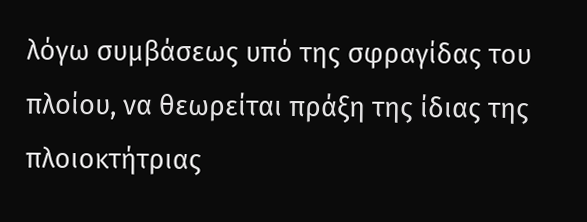λόγω συμβάσεως υπό της σφραγίδας του πλοίου, να θεωρείται πράξη της ίδιας της πλοιοκτήτριας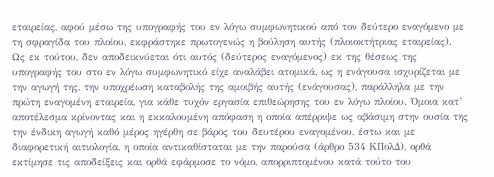εταιρείας, αφού μέσω της υπογραφής του εν λόγω συμφωνητικού από τον δεύτερο εναγόμενο με τη σφραγίδα του πλοίου, εκφράστηκε πρωτογενώς η βούληση αυτής (πλοιοκτήτριας εταιρείας). Ως εκ τούτου, δεν αποδεικνύεται ότι αυτός (δεύτερος εναγόμενος) εκ της θέσεως της υπογραφής του στο εν λόγω συμφωνητικό είχε αναλάβει ατομικά, ως η ενάγουσα ισχυρίζεται με την αγωγή της, την υποχρέωση καταβολής της αμοιβής αυτής (ενάγουσας), παράλληλα με την πρώτη εναγομένη εταιρεία, για κάθε τυχόν εργασία επιθεώρησης του εν λόγω πλοίου. Όμοια κατ’ αποτέλεσμα κρίνοντας και η εκκαλουμένη απόφαση η οποία απέρριψε ως αβάσιμη στην ουσία της την ένδικη αγωγή καθό μέρος ηγέρθη σε βάρος του δευτέρου εναγομένου, έστω και με διαφορετική αιτιολογία, η οποία αντικαθίσταται με την παρούσα (άρθρο 534 ΚΠολΔ), ορθά εκτίμησε τις αποδείξεις και ορθά εφάρμοσε το νόμο, απορριπτομένου κατά τούτο του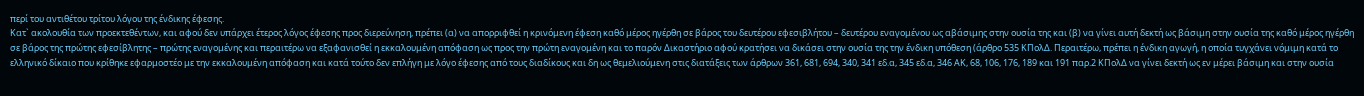περί του αντιθέτου τρίτου λόγου της ένδικης έφεσης.
Κατ` ακολουθία των προεκτεθέντων, και αφού δεν υπάρχει έτερος λόγος έφεσης προς διερεύνηση, πρέπει (α) να απορριφθεί η κρινόμενη έφεση καθό μέρος ηγέρθη σε βάρος του δευτέρου εφεσιβλήτου – δευτέρου εναγομένου ως αβάσιμης στην ουσία της και (β) να γίνει αυτή δεκτή ως βάσιμη στην ουσία της καθό μέρος ηγέρθη σε βάρος της πρώτης εφεσίβλητης – πρώτης εναγομένης και περαιτέρω να εξαφανισθεί η εκκαλουμένη απόφαση ως προς την πρώτη εναγομένη και το παρόν Δικαστήριο αφού κρατήσει να δικάσει στην ουσία της την ένδικη υπόθεση (άρθρο 535 ΚΠολΔ. Περαιτέρω, πρέπει η ένδικη αγωγή, η οποία τυγχάνει νόμιμη κατά το ελληνικό δίκαιο που κρίθηκε εφαρμοστέο με την εκκαλουμένη απόφαση και κατά τούτο δεν επλήγη με λόγο έφεσης από τους διαδίκους και δη ως θεμελιούμενη στις διατάξεις των άρθρων 361, 681, 694, 340, 341 εδ.α, 345 εδ.α, 346 ΑΚ, 68, 106, 176, 189 και 191 παρ.2 ΚΠολΔ να γίνει δεκτή ως εν μέρει βάσιμη και στην ουσία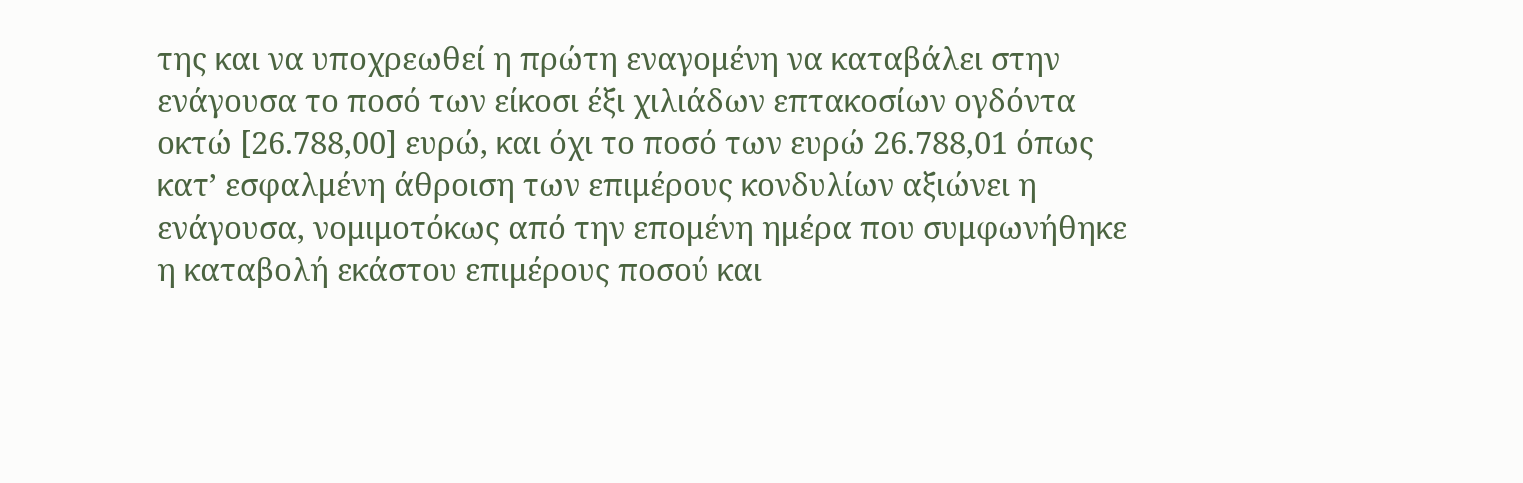της και να υποχρεωθεί η πρώτη εναγομένη να καταβάλει στην ενάγουσα το ποσό των είκοσι έξι χιλιάδων επτακοσίων ογδόντα οκτώ [26.788,00] ευρώ, και όχι το ποσό των ευρώ 26.788,01 όπως κατ’ εσφαλμένη άθροιση των επιμέρους κονδυλίων αξιώνει η ενάγουσα, νομιμοτόκως από την επομένη ημέρα που συμφωνήθηκε η καταβολή εκάστου επιμέρους ποσού και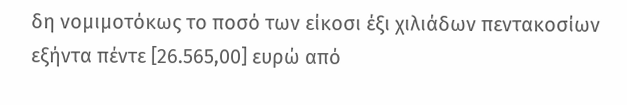δη νομιμοτόκως το ποσό των είκοσι έξι χιλιάδων πεντακοσίων εξήντα πέντε [26.565,00] ευρώ από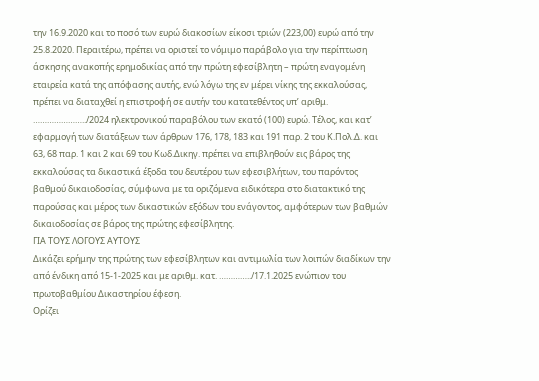την 16.9.2020 και το ποσό των ευρώ διακοσίων είκοσι τριών (223,00) ευρώ από την 25.8.2020. Περαιτέρω, πρέπει να οριστεί το νόμιμο παράβολο για την περίπτωση άσκησης ανακοπής ερημοδικίας από την πρώτη εφεσίβλητη – πρώτη εναγομένη εταιρεία κατά της απόφασης αυτής, ενώ λόγω της εν μέρει νίκης της εκκαλούσας, πρέπει να διαταχθεί η επιστροφή σε αυτήν του κατατεθέντος υπ’ αριθμ. …………………../2024 ηλεκτρονικού παραβόλου των εκατό (100) ευρώ. Τέλος, και κατ’ εφαρμογή των διατάξεων των άρθρων 176, 178, 183 και 191 παρ. 2 του Κ.Πολ.Δ. και 63, 68 παρ. 1 και 2 και 69 του Κωδ.Δικηγ. πρέπει να επιβληθούν εις βάρος της εκκαλούσας τα δικαστικά έξοδα του δευτέρου των εφεσιβλήτων, του παρόντος βαθμού δικαιοδοσίας, σύμφωνα με τα οριζόμενα ειδικότερα στο διατακτικό της παρούσας και μέρος των δικαστικών εξόδων του ενάγοντος, αμφότερων των βαθμών δικαιοδοσίας σε βάρος της πρώτης εφεσίβλητης.
ΓΙΑ ΤΟΥΣ ΛΟΓΟΥΣ ΑΥΤΟΥΣ
Δικάζει ερήμην της πρώτης των εφεσίβλητων και αντιμωλία των λοιπών διαδίκων την από ένδικη από 15-1-2025 και με αριθμ. κατ. …………../17.1.2025 ενώπιον του πρωτοβαθμίου Δικαστηρίου έφεση.
Ορίζει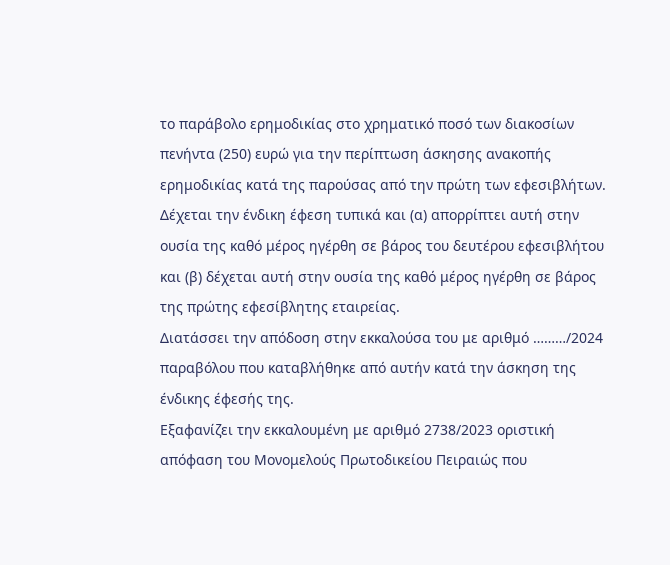το παράβολο ερημοδικίας στο χρηματικό ποσό των διακοσίων πενήντα (250) ευρώ για την περίπτωση άσκησης ανακοπής ερημοδικίας κατά της παρούσας από την πρώτη των εφεσιβλήτων.
Δέχεται την ένδικη έφεση τυπικά και (α) απορρίπτει αυτή στην ουσία της καθό μέρος ηγέρθη σε βάρος του δευτέρου εφεσιβλήτου και (β) δέχεται αυτή στην ουσία της καθό μέρος ηγέρθη σε βάρος της πρώτης εφεσίβλητης εταιρείας.
Διατάσσει την απόδοση στην εκκαλούσα του με αριθμό ………/2024 παραβόλου που καταβλήθηκε από αυτήν κατά την άσκηση της ένδικης έφεσής της.
Εξαφανίζει την εκκαλουμένη με αριθμό 2738/2023 οριστική απόφαση του Μονομελούς Πρωτοδικείου Πειραιώς που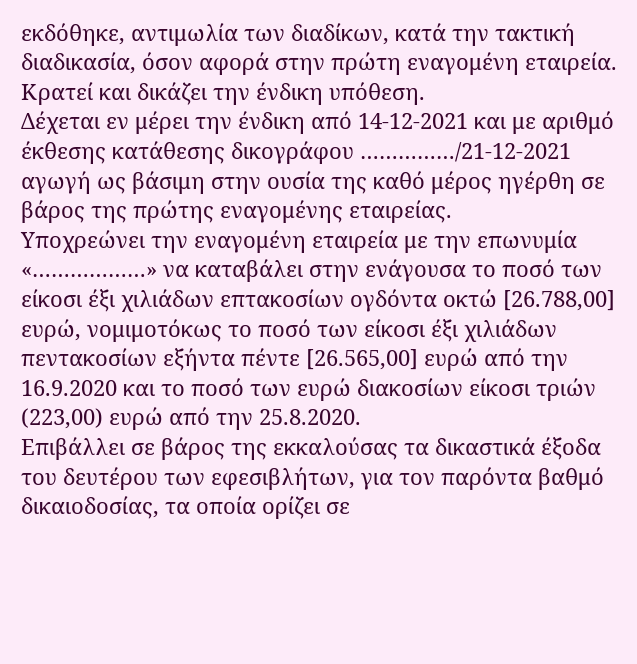εκδόθηκε, αντιμωλία των διαδίκων, κατά την τακτική διαδικασία, όσον αφορά στην πρώτη εναγομένη εταιρεία.
Κρατεί και δικάζει την ένδικη υπόθεση.
Δέχεται εν μέρει την ένδικη από 14-12-2021 και με αριθμό έκθεσης κατάθεσης δικογράφου ……………/21-12-2021 αγωγή ως βάσιμη στην ουσία της καθό μέρος ηγέρθη σε βάρος της πρώτης εναγομένης εταιρείας.
Υποχρεώνει την εναγομένη εταιρεία με την επωνυμία «………………» να καταβάλει στην ενάγουσα το ποσό των είκοσι έξι χιλιάδων επτακοσίων ογδόντα οκτώ [26.788,00] ευρώ, νομιμοτόκως το ποσό των είκοσι έξι χιλιάδων πεντακοσίων εξήντα πέντε [26.565,00] ευρώ από την 16.9.2020 και το ποσό των ευρώ διακοσίων είκοσι τριών (223,00) ευρώ από την 25.8.2020.
Επιβάλλει σε βάρος της εκκαλούσας τα δικαστικά έξοδα του δευτέρου των εφεσιβλήτων, για τον παρόντα βαθμό δικαιοδοσίας, τα οποία ορίζει σε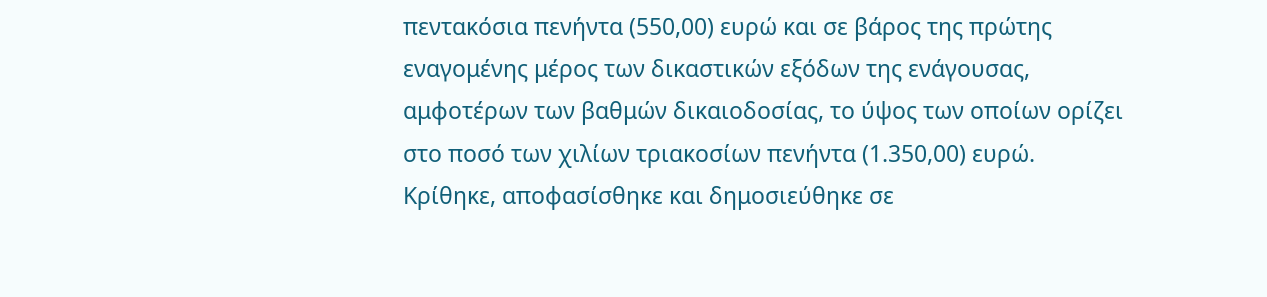πεντακόσια πενήντα (550,00) ευρώ και σε βάρος της πρώτης εναγομένης μέρος των δικαστικών εξόδων της ενάγουσας, αμφοτέρων των βαθμών δικαιοδοσίας, το ύψος των οποίων ορίζει στο ποσό των χιλίων τριακοσίων πενήντα (1.350,00) ευρώ.
Κρίθηκε, αποφασίσθηκε και δημοσιεύθηκε σε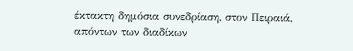έκτακτη δημόσια συνεδρίαση, στον Πειραιά, απόντων των διαδίκων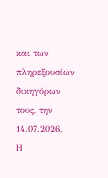και των πληρεξουσίων δικηγόρων τους, την 14.07.2026.
Η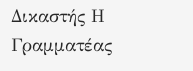Δικαστής Η Γραμματέας